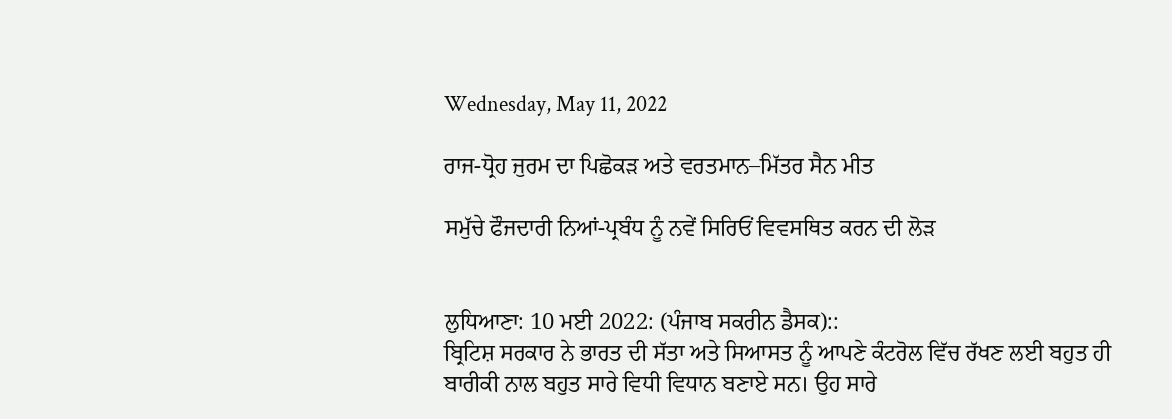Wednesday, May 11, 2022

ਰਾਜ-ਧ੍ਰੋਹ ਜੁਰਮ ਦਾ ਪਿਛੋਕੜ ਅਤੇ ਵਰਤਮਾਨ–ਮਿੱਤਰ ਸੈਨ ਮੀਤ

ਸਮੁੱਚੇ ਫੌਜਦਾਰੀ ਨਿਆਂ-ਪ੍ਰਬੰਧ ਨੂੰ ਨਵੇਂ ਸਿਰਿਓਂ ਵਿਵਸਥਿਤ ਕਰਨ ਦੀ ਲੋੜ


ਲੁਧਿਆਣਾ: 10 ਮਈ 2022: (ਪੰਜਾਬ ਸਕਰੀਨ ਡੈਸਕ)::
ਬ੍ਰਿਟਿਸ਼ ਸਰਕਾਰ ਨੇ ਭਾਰਤ ਦੀ ਸੱਤਾ ਅਤੇ ਸਿਆਸਤ ਨੂੰ ਆਪਣੇ ਕੰਟਰੋਲ ਵਿੱਚ ਰੱਖਣ ਲਈ ਬਹੁਤ ਹੀ ਬਾਰੀਕੀ ਨਾਲ ਬਹੁਤ ਸਾਰੇ ਵਿਧੀ ਵਿਧਾਨ ਬਣਾਏ ਸਨ। ਉਹ ਸਾਰੇ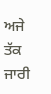ਅਜੇ ਤੱਕ ਜਾਰੀ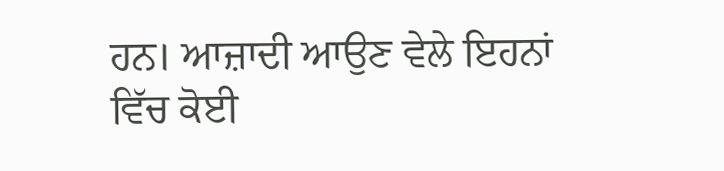ਹਨ। ਆਜ਼ਾਦੀ ਆਉਣ ਵੇਲੇ ਇਹਨਾਂ ਵਿੱਚ ਕੋਈ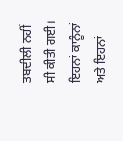ਤਬਦੀਲੀ ਨਹੀਂ ਸੀ ਕੀਤੀ ਗਈ। ਇਹਨਾਂ ਕਾਨੂੰਨਾਂ ਅਤੇ ਇਹਨਾਂ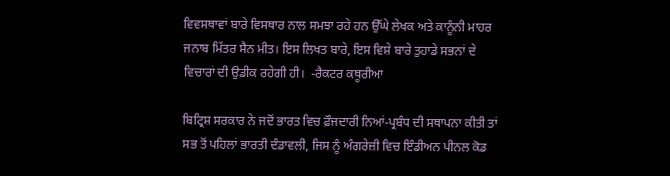ਵਿਵਸਥਾਵਾਂ ਬਾਰੇ ਵਿਸਥਾਰ ਨਾਲ ਸਮਝਾ ਰਹੇ ਹਨ ਉੱਘੇ ਲੇਖਕ ਅਤੇ ਕਾਨੂੰਨੀ ਮਾਹਰ ਜਨਾਬ ਮਿੱਤਰ ਸੈਨ ਮੀਤ। ਇਸ ਲਿਖਤ ਬਾਰੇ, ਇਸ ਵਿਸ਼ੇ ਬਾਰੇ ਤੁਹਾਡੇ ਸਭਨਾਂ ਦੇ ਵਿਚਾਰਾਂ ਦੀ ਉਡੀਕ ਰਹੇਗੀ ਹੀ।  -ਰੈਕਟਰ ਕਥੂਰੀਆ

ਬਿਟ੍ਰਿਸ਼ ਸਰਕਾਰ ਨੇ ਜਦੋਂ ਭਾਰਤ ਵਿਚ ਫ਼ੌਜਦਾਰੀ ਨਿਆਂ-ਪ੍ਰਬੰਧ ਦੀ ਸਥਾਪਨਾ ਕੀਤੀ ਤਾਂ ਸਭ ਤੋਂ ਪਹਿਲਾਂ ਭਾਰਤੀ ਦੰਡਾਵਲੀ, ਜਿਸ ਨੂੰ ਅੰਗਰੇਜ਼ੀ ਵਿਚ ਇੰਡੀਅਨ ਪੀਨਲ ਕੋਡ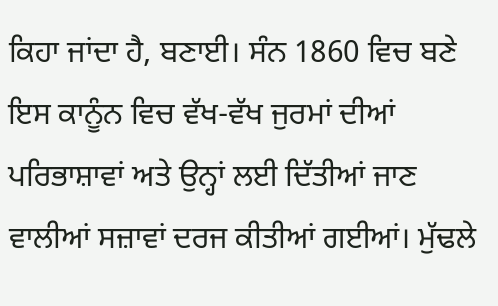ਕਿਹਾ ਜਾਂਦਾ ਹੈ, ਬਣਾਈ। ਸੰਨ 1860 ਵਿਚ ਬਣੇ ਇਸ ਕਾਨੂੰਨ ਵਿਚ ਵੱਖ-ਵੱਖ ਜੁਰਮਾਂ ਦੀਆਂ ਪਰਿਭਾਸ਼ਾਵਾਂ ਅਤੇ ਉਨ੍ਹਾਂ ਲਈ ਦਿੱਤੀਆਂ ਜਾਣ ਵਾਲੀਆਂ ਸਜ਼ਾਵਾਂ ਦਰਜ ਕੀਤੀਆਂ ਗਈਆਂ। ਮੁੱਢਲੇ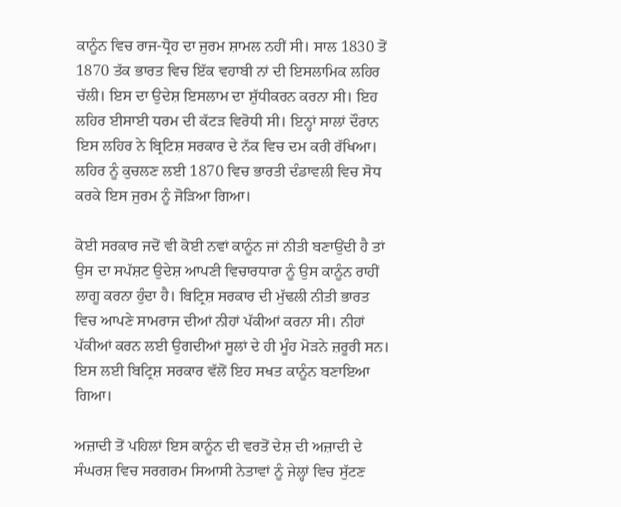ਕਾਨੂੰਨ ਵਿਚ ਰਾਜ-ਧ੍ਰੋਹ ਦਾ ਜੁਰਮ ਸ਼ਾਮਲ ਨਹੀਂ ਸੀ। ਸਾਲ 1830 ਤੋਂ 1870 ਤੱਕ ਭਾਰਤ ਵਿਚ ਇੱਕ ਵਹਾਬੀ ਨਾਂ ਦੀ ਇਸਲਾਮਿਕ ਲਹਿਰ ਚੱਲੀ। ਇਸ ਦਾ ਉਦੇਸ਼ ਇਸਲਾਮ ਦਾ ਸ਼ੁੱਧੀਕਰਨ ਕਰਨਾ ਸੀ। ਇਹ ਲਹਿਰ ਈਸਾਈ ਧਰਮ ਦੀ ਕੱਟੜ ਵਿਰੋਧੀ ਸੀ। ਇਨ੍ਹਾਂ ਸਾਲਾਂ ਦੌਰਾਨ ਇਸ ਲਹਿਰ ਨੇ ਬ੍ਰਿਟਿਸ਼ ਸਰਕਾਰ ਦੇ ਨੱਕ ਵਿਚ ਦਮ ਕਰੀ ਰੱਖਿਆ। ਲਹਿਰ ਨੂੰ ਕੁਚਲਣ ਲਈ 1870 ਵਿਚ ਭਾਰਤੀ ਦੰਡਾਵਲੀ ਵਿਚ ਸੋਧ ਕਰਕੇ ਇਸ ਜੁਰਮ ਨੂੰ ਜੋੜਿਆ ਗਿਆ।

ਕੋਈ ਸਰਕਾਰ ਜਦੋਂ ਵੀ ਕੋਈ ਨਵਾਂ ਕਾਨੂੰਨ ਜਾਂ ਨੀਤੀ ਬਣਾਉਂਦੀ ਹੈ ਤਾਂ ਉਸ ਦਾ ਸਪੱਸ਼ਟ ਉਦੇਸ਼ ਆਪਣੀ ਵਿਚਾਰਧਾਰਾ ਨੂੰ ਉਸ ਕਾਨੂੰਨ ਰਾਹੀਂ ਲਾਗੂ ਕਰਨਾ ਹੁੰਦਾ ਹੈ। ਬਿਟ੍ਰਿਸ਼ ਸਰਕਾਰ ਦੀ ਮੁੱਢਲੀ ਨੀਤੀ ਭਾਰਤ ਵਿਚ ਆਪਣੇ ਸਾਮਰਾਜ ਦੀਆਂ ਨੀਹਾਂ ਪੱਕੀਆਂ ਕਰਨਾ ਸੀ। ਨੀਹਾਂ ਪੱਕੀਆਂ ਕਰਨ ਲਈ ਉਗਦੀਆਂ ਸੂਲਾਂ ਦੇ ਹੀ ਮੂੰਹ ਮੋੜਨੇ ਜ਼ਰੂਰੀ ਸਨ। ਇਸ ਲਈ ਬਿਟ੍ਰਿਸ਼ ਸਰਕਾਰ ਵੱਲੋਂ ਇਹ ਸਖਤ ਕਾਨੂੰਨ ਬਣਾਇਆ ਗਿਆ।

ਅਜ਼ਾਦੀ ਤੋਂ ਪਹਿਲਾਂ ਇਸ ਕਾਨੂੰਨ ਦੀ ਵਰਤੋਂ ਦੇਸ਼ ਦੀ ਅਜ਼ਾਦੀ ਦੇ ਸੰਘਰਸ਼ ਵਿਚ ਸਰਗਰਮ ਸਿਆਸੀ ਨੇਤਾਵਾਂ ਨੂੰ ਜੇਲ੍ਹਾਂ ਵਿਚ ਸੁੱਟਣ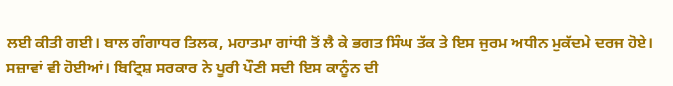ਲਈ ਕੀਤੀ ਗਈ। ਬਾਲ ਗੰਗਾਧਰ ਤਿਲਕ, ਮਹਾਤਮਾ ਗਾਂਧੀ ਤੋਂ ਲੈ ਕੇ ਭਗਤ ਸਿੰਘ ਤੱਕ ਤੇ ਇਸ ਜੁਰਮ ਅਧੀਨ ਮੁਕੱਦਮੇ ਦਰਜ ਹੋਏ। ਸਜ਼ਾਵਾਂ ਵੀ ਹੋਈਆਂ। ਬਿਟ੍ਰਿਸ਼ ਸਰਕਾਰ ਨੇ ਪੂਰੀ ਪੌਣੀ ਸਦੀ ਇਸ ਕਾਨੂੰਨ ਦੀ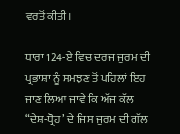ਵਰਤੋਂ ਕੀਤੀ।

ਧਾਰਾ 124-ਏ ਵਿਚ ਦਰਜ ਜੁਰਮ ਦੀ ਪ੍ਰਭਾਸ਼ਾ ਨੂੰ ਸਮਝਣ ਤੋਂ ਪਹਿਲਾਂ ਇਹ ਜਾਣ ਲਿਆ ਜਾਵੇ ਕਿ ਅੱਜ ਕੱਲ “ਦੇਸ਼-ਧ੍ਰੋਹ’ ਦੇ ਜਿਸ ਜੁਰਮ ਦੀ ਗੱਲ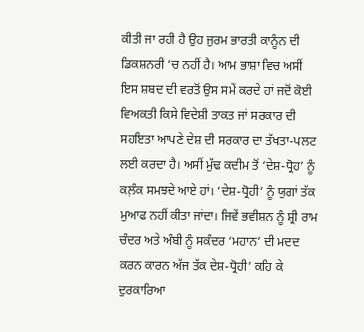ਕੀਤੀ ਜਾ ਰਹੀ ਹੈ ਉਹ ਜੁਰਮ ਭਾਰਤੀ ਕਾਨੂੰਨ ਦੀ ਡਿਕਸ਼ਨਰੀ ‘ਚ ਨਹੀਂ ਹੈ। ਆਮ ਭਾਸ਼ਾ ਵਿਚ ਅਸੀਂ ਇਸ ਸ਼ਬਦ ਦੀ ਵਰਤੋਂ ਉਸ ਸਮੇਂ ਕਰਦੇ ਹਾਂ ਜਦੋਂ ਕੋਈ ਵਿਅਕਤੀ ਕਿਸੇ ਵਿਦੇਸ਼ੀ ਤਾਕਤ ਜਾਂ ਸਰਕਾਰ ਦੀ ਸਹਇਤਾ ਆਪਣੇ ਦੇਸ਼ ਦੀ ਸਰਕਾਰ ਦਾ ਤੱਖਤਾ-ਪਲਟ ਲਈ ਕਰਦਾ ਹੈ। ਅਸੀਂ ਮੁੱਢ ਕਦੀਮ ਤੋਂ ‘ਦੇਸ਼-ਧ੍ਰੋਹ’ ਨੂੰ ਕਲ਼ੰਕ ਸਮਝਦੇ ਆਏ ਹਾਂ। ‘ਦੇਸ਼-ਧ੍ਰੋਹੀ’ ਨੂੰ ਯੁਗਾਂ ਤੱਕ ਮੁਆਫ ਨਹੀਂ ਕੀਤਾ ਜਾਂਦਾ। ਜਿਵੇਂ ਭਵੀਸ਼ਨ ਨੂੰ ਸ਼੍ਰੀ ਰਾਮ ਚੰਦਰ ਅਤੇ ਅੰਬੀ ਨੂੰ ਸਕੰਦਰ ‘ਮਹਾਨ’ ਦੀ ਮਦਦ ਕਰਨ ਕਾਰਨ ਅੱਜ ਤੱਕ ਦੇਸ਼-ਧ੍ਰੋਹੀ’ ਕਹਿ ਕੇ ਦੁਰਕਾਰਿਆ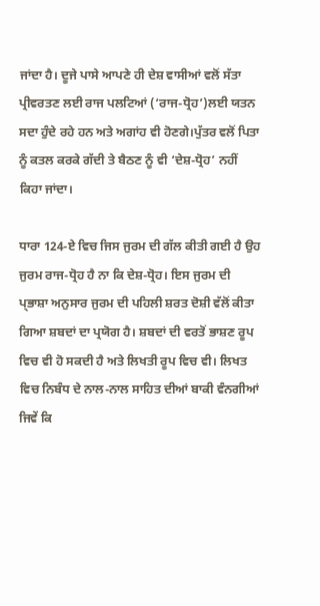ਜਾਂਦਾ ਹੈ। ਦੂਜੇ ਪਾਸੇ ਆਪਣੇ ਹੀ ਦੇਸ਼ ਵਾਸੀਆਂ ਵਲੋਂ ਸੱਤਾ ਪ੍ਰੀਵਰਤਣ ਲਈ ਰਾਜ ਪਲਟਿਆਂ (‘ਰਾਜ-ਧ੍ਰੋਹ’)ਲਈ ਯਤਨ ਸਦਾ ਹੁੰਦੇ ਰਹੇ ਹਨ ਅਤੇ ਅਗਾਂਹ ਵੀ ਹੋਣਗੇ।ਪੁੱਤਰ ਵਲੋਂ ਪਿਤਾ ਨੂੰ ਕਤਲ ਕਰਕੇ ਗੱਦੀ ਤੇ ਬੈਠਣ ਨੂੰ ਵੀ ‘ਦੇਸ਼-ਧ੍ਰੋਹ’ ਨਹੀਂ ਕਿਹਾ ਜਾਂਦਾ।

ਧਾਰਾ 124-ਏ ਵਿਚ ਜਿਸ ਜੁਰਮ ਦੀ ਗੱਲ ਕੀਤੀ ਗਈ ਹੈ ਉਹ ਜੁਰਮ ਰਾਜ-ਧ੍ਰੋਹ ਹੈ ਨਾ ਕਿ ਦੇਸ਼-ਧ੍ਰੋਹ। ਇਸ ਜੁਰਮ ਦੀ ਪ੍ਭਾਸ਼ਾ ਅਨੁਸਾਰ ਜੁਰਮ ਦੀ ਪਹਿਲੀ ਸ਼ਰਤ ਦੋਸ਼ੀ ਵੱਲੋਂ ਕੀਤਾ ਗਿਆ ਸ਼ਬਦਾਂ ਦਾ ਪ੍ਰਯੋਗ ਹੈ। ਸ਼ਬਦਾਂ ਦੀ ਵਰਤੋਂ ਭਾਸ਼ਣ ਰੂਪ ਵਿਚ ਵੀ ਹੋ ਸਕਦੀ ਹੈ ਅਤੇ ਲਿਖਤੀ ਰੂਪ ਵਿਚ ਵੀ। ਲਿਖਤ ਵਿਚ ਨਿਬੰਧ ਦੇ ਨਾਲ-ਨਾਲ ਸਾਹਿਤ ਦੀਆਂ ਬਾਕੀ ਵੰਨਗੀਆਂ ਜਿਵੇਂ ਕਿ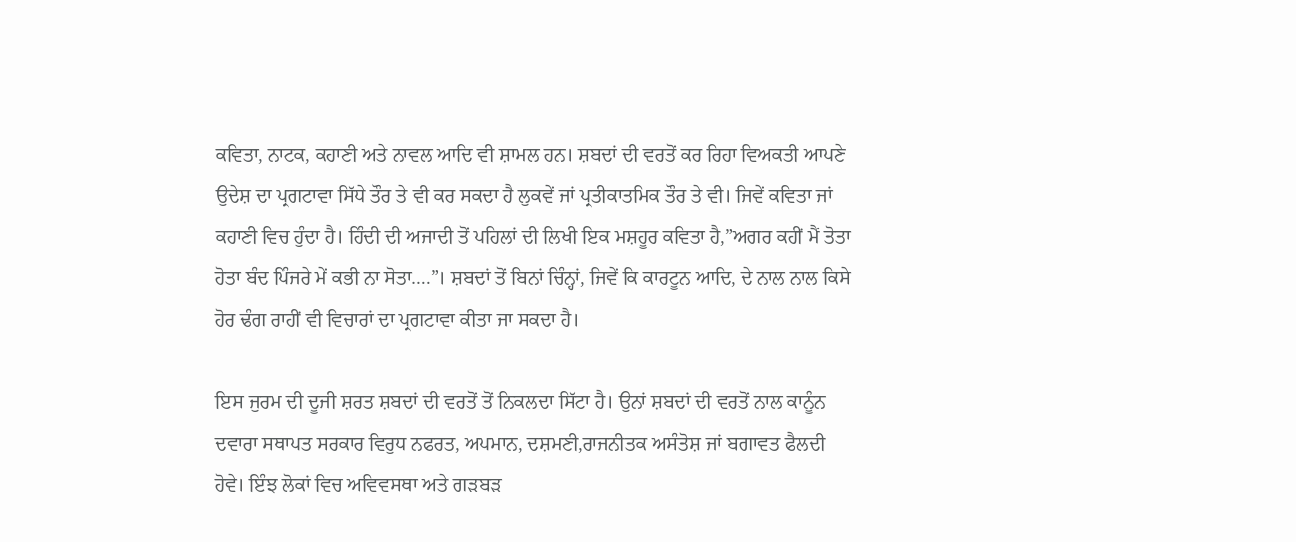ਕਵਿਤਾ, ਨਾਟਕ, ਕਹਾਣੀ ਅਤੇ ਨਾਵਲ ਆਦਿ ਵੀ ਸ਼ਾਮਲ ਹਨ। ਸ਼ਬਦਾਂ ਦੀ ਵਰਤੋਂ ਕਰ ਰਿਹਾ ਵਿਅਕਤੀ ਆਪਣੇ ਉਦੇਸ਼ ਦਾ ਪ੍ਰਗਟਾਵਾ ਸਿੱਧੇ ਤੌਰ ਤੇ ਵੀ ਕਰ ਸਕਦਾ ਹੈ ਲੁਕਵੇਂ ਜਾਂ ਪ੍ਰਤੀਕਾਤਮਿਕ ਤੌਰ ਤੇ ਵੀ। ਜਿਵੇਂ ਕਵਿਤਾ ਜਾਂ ਕਹਾਣੀ ਵਿਚ ਹੁੰਦਾ ਹੈ। ਹਿੰਦੀ ਦੀ ਅਜਾਦੀ ਤੋਂ ਪਹਿਲਾਂ ਦੀ ਲਿਖੀ ਇਕ ਮਸ਼ਹੂਰ ਕਵਿਤਾ ਹੈ,”ਅਗਰ ਕਹੀਂ ਮੈਂ ਤੋਤਾ ਹੋਤਾ ਬੰਦ ਪਿੰਜਰੇ ਮੇਂ ਕਭੀ ਨਾ ਸੋਤਾ….”। ਸ਼ਬਦਾਂ ਤੋਂ ਬਿਨਾਂ ਚਿੰਨ੍ਹਾਂ, ਜਿਵੇਂ ਕਿ ਕਾਰਟੂਨ ਆਦਿ, ਦੇ ਨਾਲ ਨਾਲ ਕਿਸੇ ਹੋਰ ਢੰਗ ਰਾਹੀਂ ਵੀ ਵਿਚਾਰਾਂ ਦਾ ਪ੍ਰਗਟਾਵਾ ਕੀਤਾ ਜਾ ਸਕਦਾ ਹੈ।

ਇਸ ਜੁਰਮ ਦੀ ਦੂਜੀ ਸ਼ਰਤ ਸ਼ਬਦਾਂ ਦੀ ਵਰਤੋਂ ਤੋਂ ਨਿਕਲਦਾ ਸਿੱਟਾ ਹੈ। ਉਨਾਂ ਸ਼ਬਦਾਂ ਦੀ ਵਰਤੋਂ ਨਾਲ ਕਾਨੂੰਨ ਦਵਾਰਾ ਸਥਾਪਤ ਸਰਕਾਰ ਵਿਰੁਧ ਨਫਰਤ, ਅਪਮਾਨ, ਦਸ਼ਮਣੀ,ਰਾਜਨੀਤਕ ਅਸੰਤੋਸ਼ ਜਾਂ ਬਗਾਵਤ ਫੈਲਦੀ ਹੋਵੇ। ਇੰਝ ਲੋਕਾਂ ਵਿਚ ਅਵਿਵਸਥਾ ਅਤੇ ਗੜਬੜ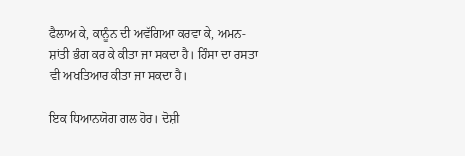ਫੈਲਾਅ ਕੇ, ਕਾਨੂੰਨ ਦੀ ਅਵੱਗਿਆ ਕਰਵਾ ਕੇ, ਅਮਨ-ਸ਼ਾਂਤੀ ਭੰਗ ਕਰ ਕੇ ਕੀਤਾ ਜਾ ਸਕਦਾ ਹੈ। ਹਿੰਸਾ ਦਾ ਰਸਤਾ ਵੀ ਅਖਤਿਆਰ ਕੀਤਾ ਜਾ ਸਕਦਾ ਹੈ।

ਇਕ ਧਿਆਨਯੋਗ ਗਲ ਹੋਰ। ਦੋਸ਼ੀ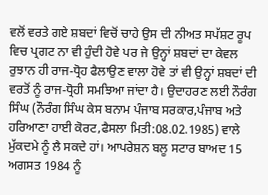ਵਲੋਂ ਵਰਤੇ ਗਏ ਸ਼ਬਦਾਂ ਵਿਚੋਂ ਚਾਹੇ ਉਸ ਦੀ ਨੀਅਤ ਸਪੱਸ਼ਟ ਰੂਪ ਵਿਚ ਪ੍ਰਗਟ ਨਾ ਵੀ ਹੁੰਦੀ ਹੋਵੇ ਪਰ ਜੇ ਉਨ੍ਹਾਂ ਸ਼ਬਦਾਂ ਦਾ ਕੇਵਲ ਰੁਝਾਨ ਹੀ ਰਾਜ-ਧ੍ਰੋਹ ਫੈਲਾਉਣ ਵਾਲਾ ਹੋਵੇ ਤਾਂ ਵੀ ਉਨ੍ਹਾਂ ਸ਼ਬਦਾਂ ਦੀ ਵਰਤੋਂ ਨੂੰ ਰਾਜ-ਧ੍ਰੋਹੀ ਸਮਝਿਆ ਜਾਂਦਾ ਹੈ। ਉਦਾਹਰਣ ਲਈ ਨੌਰੰਗ ਸਿੰਘ (ਨੌਰੰਗ ਸਿੰਘ ਕੇਸ ਬਨਾਮ ਪੰਜਾਬ ਸਰਕਾਰ,ਪੰਜਾਬ ਅਤੇ ਹਰਿਆਣਾ ਹਾਈ ਕੋਰਟ,ਫੈਸਲਾ ਮਿਤੀ:08.02.1985) ਵਾਲੇ ਮੁੱਕਦਮੇ ਨੂੰ ਲੈ ਸਕਦੇ ਹਾਂ। ਆਪਰੇਸ਼ਨ ਬਲੂ ਸਟਾਰ ਬਾਅਦ 15 ਅਗਸਤ 1984 ਨੂੰ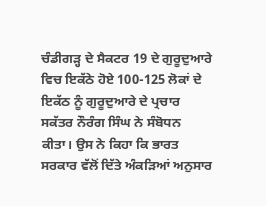ਚੰਡੀਗੜ੍ਹ ਦੇ ਸੈਕਟਰ 19 ਦੇ ਗੁਰੂਦੁਆਰੇ ਵਿਚ ਇਕੱਠੇ ਹੋਏ 100-125 ਲੋਕਾਂ ਦੇ ਇਕੱਠ ਨੂੰ ਗੁਰੂਦੁਆਰੇ ਦੇ ਪ੍ਰਚਾਰ ਸਕੱਤਰ ਨੌਰੰਗ ਸਿੰਘ ਨੇ ਸੰਬੋਧਨ ਕੀਤਾ। ਉਸ ਨੇ ਕਿਹਾ ਕਿ ਭਾਰਤ ਸਰਕਾਰ ਵੱਲੋਂ ਦਿੱਤੇ ਅੰਕੜਿਆਂ ਅਨੁਸਾਰ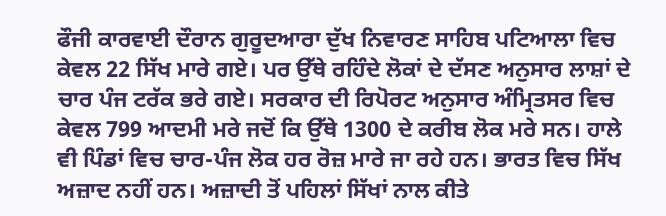ਫੌਜੀ ਕਾਰਵਾਈ ਦੌਰਾਨ ਗੁਰੂਦਆਰਾ ਦੁੱਖ ਨਿਵਾਰਣ ਸਾਹਿਬ ਪਟਿਆਲਾ ਵਿਚ ਕੇਵਲ 22 ਸਿੱਖ ਮਾਰੇ ਗਏ। ਪਰ ਉੱਥੇ ਰਹਿੰਦੇ ਲੋਕਾਂ ਦੇ ਦੱਸਣ ਅਨੁਸਾਰ ਲਾਸ਼ਾਂ ਦੇ ਚਾਰ ਪੰਜ ਟਰੱਕ ਭਰੇ ਗਏ। ਸਰਕਾਰ ਦੀ ਰਿਪੋਰਟ ਅਨੁਸਾਰ ਅੰਮ੍ਰਿਤਸਰ ਵਿਚ ਕੇਵਲ 799 ਆਦਮੀ ਮਰੇ ਜਦੋਂ ਕਿ ਉੱਥੇ 1300 ਦੇ ਕਰੀਬ ਲੋਕ ਮਰੇ ਸਨ। ਹਾਲੇ ਵੀ ਪਿੰਡਾਂ ਵਿਚ ਚਾਰ-ਪੰਜ ਲੋਕ ਹਰ ਰੋਜ਼ ਮਾਰੇ ਜਾ ਰਹੇ ਹਨ। ਭਾਰਤ ਵਿਚ ਸਿੱਖ ਅਜ਼ਾਦ ਨਹੀਂ ਹਨ। ਅਜ਼ਾਦੀ ਤੋਂ ਪਹਿਲਾਂ ਸਿੱਖਾਂ ਨਾਲ ਕੀਤੇ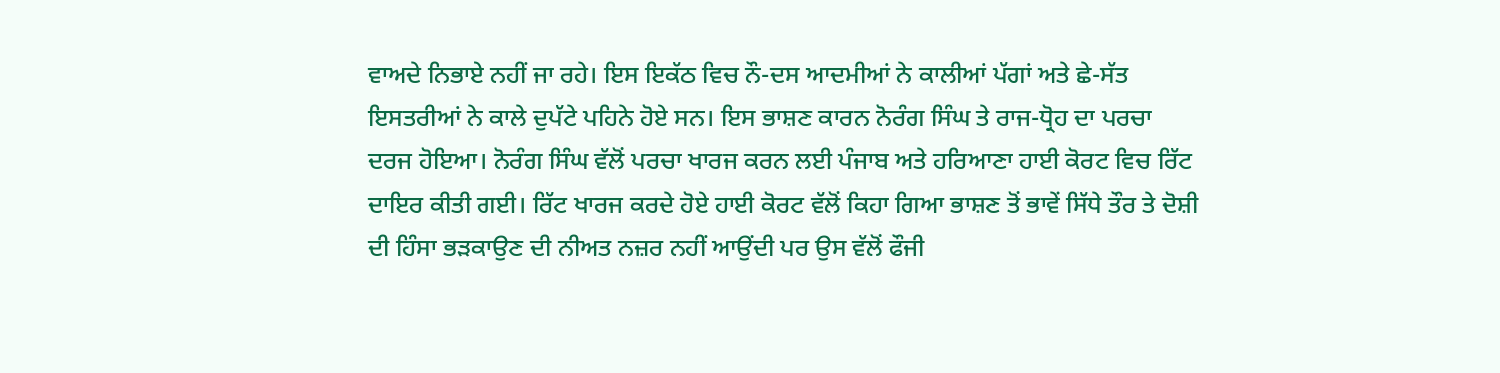ਵਾਅਦੇ ਨਿਭਾਏ ਨਹੀਂ ਜਾ ਰਹੇ। ਇਸ ਇਕੱਠ ਵਿਚ ਨੌ-ਦਸ ਆਦਮੀਆਂ ਨੇ ਕਾਲੀਆਂ ਪੱਗਾਂ ਅਤੇ ਛੇ-ਸੱਤ ਇਸਤਰੀਆਂ ਨੇ ਕਾਲੇ ਦੁਪੱਟੇ ਪਹਿਨੇ ਹੋਏ ਸਨ। ਇਸ ਭਾਸ਼ਣ ਕਾਰਨ ਨੋਰੰਗ ਸਿੰਘ ਤੇ ਰਾਜ-ਧ੍ਰੋਹ ਦਾ ਪਰਚਾ ਦਰਜ ਹੋਇਆ। ਨੋਰੰਗ ਸਿੰਘ ਵੱਲੋਂ ਪਰਚਾ ਖਾਰਜ ਕਰਨ ਲਈ ਪੰਜਾਬ ਅਤੇ ਹਰਿਆਣਾ ਹਾਈ ਕੋਰਟ ਵਿਚ ਰਿੱਟ ਦਾਇਰ ਕੀਤੀ ਗਈ। ਰਿੱਟ ਖਾਰਜ ਕਰਦੇ ਹੋਏ ਹਾਈ ਕੋਰਟ ਵੱਲੋਂ ਕਿਹਾ ਗਿਆ ਭਾਸ਼ਣ ਤੋਂ ਭਾਵੇਂ ਸਿੱਧੇ ਤੌਰ ਤੇ ਦੋਸ਼ੀ ਦੀ ਹਿੰਸਾ ਭੜਕਾਉਣ ਦੀ ਨੀਅਤ ਨਜ਼ਰ ਨਹੀਂ ਆਉਂਦੀ ਪਰ ਉਸ ਵੱਲੋਂ ਫੌਜੀ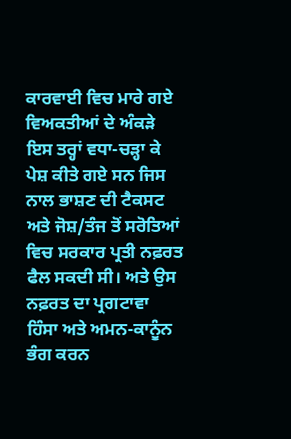ਕਾਰਵਾਈ ਵਿਚ ਮਾਰੇ ਗਏ ਵਿਅਕਤੀਆਂ ਦੇ ਅੰਕੜੇ ਇਸ ਤਰ੍ਹਾਂ ਵਧਾ-ਚੜ੍ਹਾ ਕੇ ਪੇਸ਼ ਕੀਤੇ ਗਏ ਸਨ ਜਿਸ ਨਾਲ ਭਾਸ਼ਣ ਦੀ ਟੈਕਸਟ ਅਤੇ ਜੋਸ਼/ਤੰਜ ਤੋਂ ਸਰੋਤਿਆਂ ਵਿਚ ਸਰਕਾਰ ਪ੍ਰਤੀ ਨਫ਼ਰਤ ਫੈਲ ਸਕਦੀ ਸੀ। ਅਤੇ ਉਸ ਨਫ਼ਰਤ ਦਾ ਪ੍ਰਗਟਾਵਾ ਹਿੰਸਾ ਅਤੇ ਅਮਨ-ਕਾਨੂੰਨ ਭੰਗ ਕਰਨ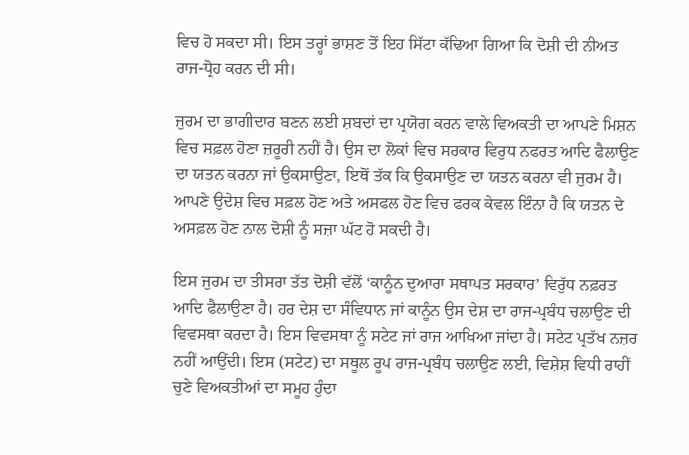ਵਿਚ ਹੋ ਸਕਦਾ ਸੀ। ਇਸ ਤਰ੍ਹਾਂ ਭਾਸ਼ਣ ਤੋਂ ਇਹ ਸਿੱਟਾ ਕੱਢਿਆ ਗਿਆ ਕਿ ਦੋਸ਼ੀ ਦੀ ਨੀਅਤ ਰਾਜ-ਧ੍ਰੋਹ ਕਰਨ ਦੀ ਸੀ।

ਜੁਰਮ ਦਾ ਭਾਗੀਦਾਰ ਬਣਨ ਲਈ ਸ਼ਬਦਾਂ ਦਾ ਪ੍ਰਯੋਗ ਕਰਨ ਵਾਲੇ ਵਿਅਕਤੀ ਦਾ ਆਪਣੇ ਮਿਸ਼ਨ ਵਿਚ ਸਫ਼ਲ ਹੋਣਾ ਜ਼ਰੂਰੀ ਨਹੀਂ ਹੈ। ਉਸ ਦਾ ਲੋਕਾਂ ਵਿਚ ਸਰਕਾਰ ਵਿਰੁਧ ਨਫਰਤ ਆਦਿ ਫੈਲਾਉਣ ਦਾ ਯਤਨ ਕਰਨਾ ਜਾਂ ਉਕਸਾਉਣਾ, ਇਥੋਂ ਤੱਕ ਕਿ ਉਕਸਾਉਣ ਦਾ ਯਤਨ ਕਰਨਾ ਵੀ ਜੁਰਮ ਹੈ। ਆਪਣੇ ਉਦੇਸ਼ ਵਿਚ ਸਫ਼ਲ ਹੋਣ ਅਤੇ ਅਸਫਲ ਹੋਣ ਵਿਚ ਫਰਕ ਕੇਵਲ ਇੰਨਾ ਹੈ ਕਿ ਯਤਨ ਦੇ ਅਸਫ਼ਲ ਹੋਣ ਨਾਲ ਦੋਸ਼ੀ ਨੂੰ ਸਜ਼ਾ ਘੱਟ ਹੋ ਸਕਦੀ ਹੈ।

ਇਸ ਜੁਰਮ ਦਾ ਤੀਸਰਾ ਤੱਤ ਦੋਸ਼ੀ ਵੱਲੋਂ ‘ਕਾਨੂੰਨ ਦੁਆਰਾ ਸਥਾਪਤ ਸਰਕਾਰ’ ਵਿਰੁੱਧ ਨਫ਼ਰਤ ਆਦਿ ਫੈਲਾਉਣਾ ਹੈ। ਹਰ ਦੇਸ਼ ਦਾ ਸੰਵਿਧਾਨ ਜਾਂ ਕਾਨੂੰਨ ਉਸ ਦੇਸ਼ ਦਾ ਰਾਜ-ਪ੍ਰਬੰਧ ਚਲਾਉਣ ਦੀ ਵਿਵਸਥਾ ਕਰਦਾ ਹੈ। ਇਸ ਵਿਵਸਥਾ ਨੂੰ ਸਟੇਟ ਜਾਂ ਰਾਜ ਆਖਿਆ ਜਾਂਦਾ ਹੈ। ਸਟੇਟ ਪ੍ਰਤੱਖ ਨਜ਼ਰ ਨਹੀਂ ਆਉਂਦੀ। ਇਸ (ਸਟੇਟ) ਦਾ ਸਥੂਲ ਰੂਪ ਰਾਜ-ਪ੍ਰਬੰਧ ਚਲਾਉਣ ਲਈ, ਵਿਸ਼ੇਸ਼ ਵਿਧੀ ਰਾਹੀਂ ਚੁਣੇ ਵਿਅਕਤੀਆਂ ਦਾ ਸਮੂਹ ਹੁੰਦਾ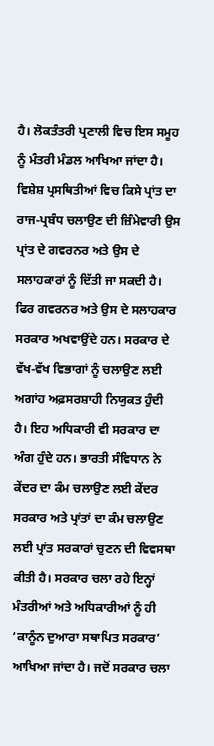ਹੈ। ਲੋਕਤੰਤਰੀ ਪ੍ਰਣਾਲੀ ਵਿਚ ਇਸ ਸਮੂਹ ਨੂੰ ਮੰਤਰੀ ਮੰਡਲ ਆਖਿਆ ਜਾਂਦਾ ਹੈ। ਵਿਸ਼ੇਸ਼ ਪ੍ਰਸਥਿਤੀਆਂ ਵਿਚ ਕਿਸੇ ਪ੍ਰਾਂਤ ਦਾ ਰਾਜ-ਪ੍ਰਬੰਧ ਚਲਾਉਣ ਦੀ ਜ਼ਿੰਮੇਵਾਰੀ ਉਸ ਪ੍ਰਾਂਤ ਦੇ ਗਵਰਨਰ ਅਤੇ ਉਸ ਦੇ ਸਲਾਹਕਾਰਾਂ ਨੂੰ ਦਿੱਤੀ ਜਾ ਸਕਦੀ ਹੈ। ਫਿਰ ਗਵਰਨਰ ਅਤੇ ਉਸ ਦੇ ਸਲਾਹਕਾਰ ਸਰਕਾਰ ਅਖਵਾਉਂਦੇ ਹਨ। ਸਰਕਾਰ ਦੇ ਵੱਖ-ਵੱਖ ਵਿਭਾਗਾਂ ਨੂੰ ਚਲਾਉਣ ਲਈ ਅਗਾਂਹ ਅਫ਼ਸਰਸ਼ਾਹੀ ਨਿਯੁਕਤ ਹੁੰਦੀ ਹੈ। ਇਹ ਅਧਿਕਾਰੀ ਵੀ ਸਰਕਾਰ ਦਾ ਅੰਗ ਹੁੰਦੇ ਹਨ। ਭਾਰਤੀ ਸੰਵਿਧਾਨ ਨੇ ਕੇਂਦਰ ਦਾ ਕੰਮ ਚਲਾਉਣ ਲਈ ਕੇਂਦਰ ਸਰਕਾਰ ਅਤੇ ਪ੍ਰਾਂਤਾਂ ਦਾ ਕੰਮ ਚਲਾਉਣ ਲਈ ਪ੍ਰਾਂਤ ਸਰਕਾਰਾਂ ਚੁਣਨ ਦੀ ਵਿਵਸਥਾ ਕੀਤੀ ਹੈ। ਸਰਕਾਰ ਚਲਾ ਰਹੇ ਇਨ੍ਹਾਂ ਮੰਤਰੀਆਂ ਅਤੇ ਅਧਿਕਾਰੀਆਂ ਨੂੰ ਹੀ ‘ਕਾਨੂੰਨ ਦੁਆਰਾ ਸਥਾਪਿਤ ਸਰਕਾਰ’ ਆਖਿਆ ਜਾਂਦਾ ਹੈ। ਜਦੋਂ ਸਰਕਾਰ ਚਲਾ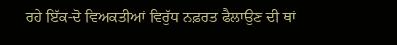ਰਹੇ ਇੱਕ-ਦੋ ਵਿਅਕਤੀਆਂ ਵਿਰੁੱਧ ਨਫ਼ਰਤ ਫੈਲਾਉਣ ਦੀ ਥਾਂ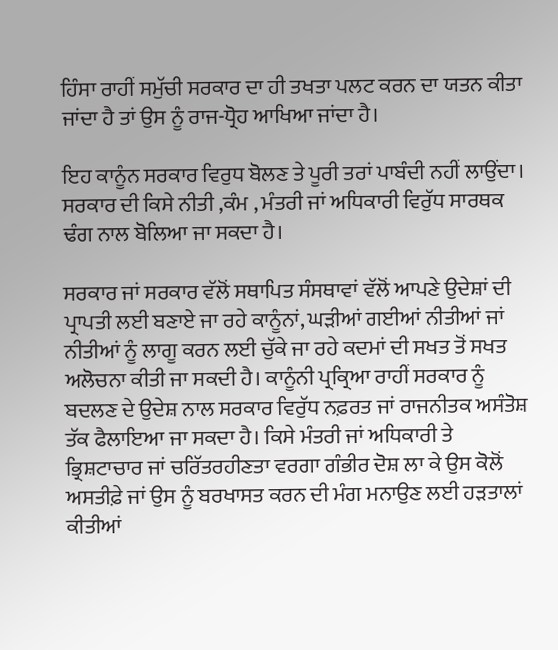ਹਿੰਸਾ ਰਾਹੀਂ ਸਮੁੱਚੀ ਸਰਕਾਰ ਦਾ ਹੀ ਤਖਤਾ ਪਲਟ ਕਰਨ ਦਾ ਯਤਨ ਕੀਤਾ ਜਾਂਦਾ ਹੈ ਤਾਂ ਉਸ ਨੂੰ ਰਾਜ-ਧ੍ਰੋਹ ਆਖਿਆ ਜਾਂਦਾ ਹੈ।

ਇਹ ਕਾਨੂੰਨ ਸਰਕਾਰ ਵਿਰੁਧ ਬੋਲਣ ਤੇ ਪੂਰੀ ਤਰਾਂ ਪਾਬੰਦੀ ਨਹੀਂ ਲਾਉਂਦਾ। ਸਰਕਾਰ ਦੀ ਕਿਸੇ ਨੀਤੀ ,ਕੰਮ , ਮੰਤਰੀ ਜਾਂ ਅਧਿਕਾਰੀ ਵਿਰੁੱਧ ਸਾਰਥਕ ਢੰਗ ਨਾਲ ਬੋਲਿਆ ਜਾ ਸਕਦਾ ਹੈ।

ਸਰਕਾਰ ਜਾਂ ਸਰਕਾਰ ਵੱਲੋਂ ਸਥਾਪਿਤ ਸੰਸਥਾਵਾਂ ਵੱਲੋਂ ਆਪਣੇ ਉਦੇਸ਼ਾਂ ਦੀ ਪ੍ਰਾਪਤੀ ਲਈ ਬਣਾਏ ਜਾ ਰਹੇ ਕਾਨੂੰਨਾਂ, ਘੜੀਆਂ ਗਈਆਂ ਨੀਤੀਆਂ ਜਾਂ ਨੀਤੀਆਂ ਨੂੰ ਲਾਗੂ ਕਰਨ ਲਈ ਚੁੱਕੇ ਜਾ ਰਹੇ ਕਦਮਾਂ ਦੀ ਸਖਤ ਤੋਂ ਸਖਤ ਅਲੋਚਨਾ ਕੀਤੀ ਜਾ ਸਕਦੀ ਹੈ। ਕਾਨੂੰਨੀ ਪ੍ਰਕ੍ਰਿਆ ਰਾਹੀਂ ਸਰਕਾਰ ਨੂੰ ਬਦਲਣ ਦੇ ਉਦੇਸ਼ ਨਾਲ ਸਰਕਾਰ ਵਿਰੁੱਧ ਨਫ਼ਰਤ ਜਾਂ ਰਾਜਨੀਤਕ ਅਸੰਤੋਸ਼ ਤੱਕ ਫੈਲਾਇਆ ਜਾ ਸਕਦਾ ਹੈ। ਕਿਸੇ ਮੰਤਰੀ ਜਾਂ ਅਧਿਕਾਰੀ ਤੇ ਭ੍ਰਿਸ਼ਟਾਚਾਰ ਜਾਂ ਚਰਿੱਤਰਹੀਣਤਾ ਵਰਗਾ ਗੰਭੀਰ ਦੋਸ਼ ਲਾ ਕੇ ਉਸ ਕੋਲੋਂ ਅਸਤੀਫ਼ੇ ਜਾਂ ਉਸ ਨੂੰ ਬਰਖਾਸਤ ਕਰਨ ਦੀ ਮੰਗ ਮਨਾਉਣ ਲਈ ਹੜਤਾਲਾਂ ਕੀਤੀਆਂ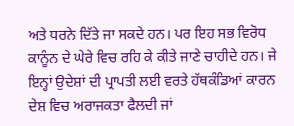ਅਤੇ ਧਰਨੇ ਦਿੱਤੇ ਜਾ ਸਕਦੇ ਹਨ। ਪਰ ਇਹ ਸਭ ਵਿਰੋਧ ਕਾਨੂੰਨ ਦੇ ਘੇਰੇ ਵਿਚ ਰਹਿ ਕੇ ਕੀਤੇ ਜਾਣੇ ਚਾਹੀਦੇ ਹਨ। ਜੇ ਇਨ੍ਹਾਂ ਉਦੇਸ਼ਾਂ ਦੀ ਪ੍ਰਾਪਤੀ ਲਈ ਵਰਤੇ ਹੱਥਕੰਡਿਆਂ ਕਾਰਨ ਦੇਸ਼ ਵਿਚ ਅਰਾਜਕਤਾ ਫੈਲਦੀ ਜਾਂ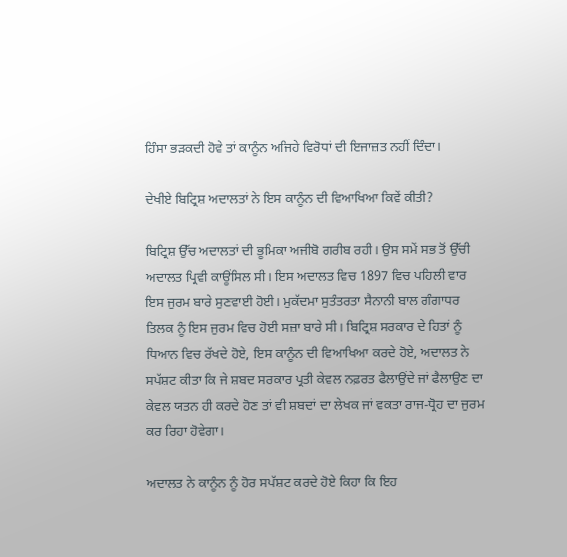ਹਿੰਸਾ ਭੜਕਦੀ ਹੋਵੇ ਤਾਂ ਕਾਨੂੰਨ ਅਜਿਹੇ ਵਿਰੋਧਾਂ ਦੀ ਇਜਾਜ਼ਤ ਨਹੀਂ ਦਿੰਦਾ।

ਦੇਖੀਏ ਬਿਟ੍ਰਿਸ਼ ਅਦਾਲਤਾਂ ਨੇ ਇਸ ਕਾਨੂੰਨ ਦੀ ਵਿਆਖਿਆ ਕਿਵੇਂ ਕੀਤੀ?

ਬਿਟ੍ਰਿਸ਼ ਉੱਚ ਅਦਾਲਤਾਂ ਦੀ ਭੂਮਿਕਾ ਅਜੀਬੋ ਗਰੀਬ ਰਹੀ। ਉਸ ਸਮੇਂ ਸਭ ਤੋਂ ਉੱਚੀ ਅਦਾਲਤ ਪ੍ਰਿਵੀ ਕਾਊਂਸਿਲ ਸੀ। ਇਸ ਅਦਾਲਤ ਵਿਚ 1897 ਵਿਚ ਪਹਿਲੀ ਵਾਰ ਇਸ ਜੁਰਮ ਬਾਰੇ ਸੁਣਵਾਈ ਹੋਈ। ਮੁਕੱਦਮਾ ਸੁਤੰਤਰਤਾ ਸੈਨਾਨੀ ਬਾਲ ਗੰਗਾਧਰ ਤਿਲਕ ਨੂੰ ਇਸ ਜੁਰਮ ਵਿਚ ਹੋਈ ਸਜ਼ਾ ਬਾਰੇ ਸੀ। ਬਿਟ੍ਰਿਸ਼ ਸਰਕਾਰ ਦੇ ਹਿਤਾਂ ਨੂੰ ਧਿਆਨ ਵਿਚ ਰੱਖਦੇ ਹੋਏ, ਇਸ ਕਾਨੂੰਨ ਦੀ ਵਿਆਖਿਆ ਕਰਦੇ ਹੋਏ, ਅਦਾਲਤ ਨੇ ਸਪੱਸ਼ਟ ਕੀਤਾ ਕਿ ਜੇ ਸ਼ਬਦ ਸਰਕਾਰ ਪ੍ਰਤੀ ਕੇਵਲ ਨਫ਼ਰਤ ਫੈਲਾਉਂਦੇ ਜਾਂ ਫੈਲਾਉਣ ਦਾ ਕੇਵਲ ਯਤਨ ਹੀ ਕਰਦੇ ਹੋਣ ਤਾਂ ਵੀ ਸ਼ਬਦਾਂ ਦਾ ਲੇਖਕ ਜਾਂ ਵਕਤਾ ਰਾਜ-ਧ੍ਰੋਹ ਦਾ ਜੁਰਮ ਕਰ ਰਿਹਾ ਹੋਵੇਗਾ।

ਅਦਾਲਤ ਨੇ ਕਾਨੂੰਨ ਨੂੰ ਹੋਰ ਸਪੱਸ਼ਟ ਕਰਦੇ ਹੋਏ ਕਿਹਾ ਕਿ ਇਹ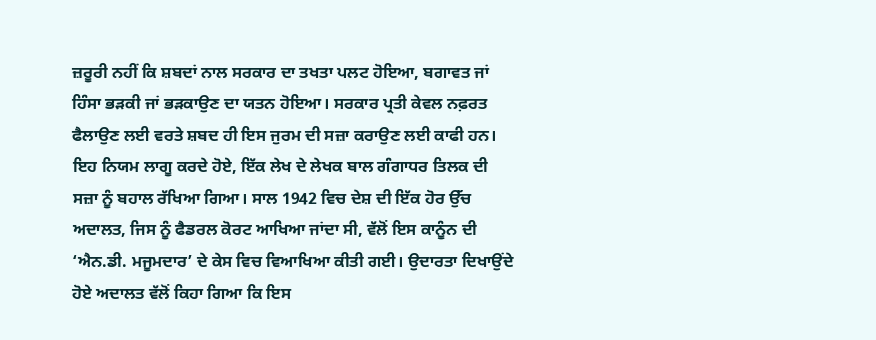ਜ਼ਰੂਰੀ ਨਹੀਂ ਕਿ ਸ਼ਬਦਾਂ ਨਾਲ ਸਰਕਾਰ ਦਾ ਤਖਤਾ ਪਲਟ ਹੋਇਆ, ਬਗਾਵਤ ਜਾਂ ਹਿੰਸਾ ਭੜਕੀ ਜਾਂ ਭੜਕਾਉਣ ਦਾ ਯਤਨ ਹੋਇਆ। ਸਰਕਾਰ ਪ੍ਰਤੀ ਕੇਵਲ ਨਫ਼ਰਤ ਫੈਲਾਉਣ ਲਈ ਵਰਤੇ ਸ਼ਬਦ ਹੀ ਇਸ ਜੁਰਮ ਦੀ ਸਜ਼ਾ ਕਰਾਉਣ ਲਈ ਕਾਫੀ ਹਨ। ਇਹ ਨਿਯਮ ਲਾਗੂ ਕਰਦੇ ਹੋਏ, ਇੱਕ ਲੇਖ ਦੇ ਲੇਖਕ ਬਾਲ ਗੰਗਾਧਰ ਤਿਲਕ ਦੀ ਸਜ਼ਾ ਨੂੰ ਬਹਾਲ ਰੱਖਿਆ ਗਿਆ। ਸਾਲ 1942 ਵਿਚ ਦੇਸ਼ ਦੀ ਇੱਕ ਹੋਰ ਉੱਚ ਅਦਾਲਤ, ਜਿਸ ਨੂੰ ਫੈਡਰਲ ਕੋਰਟ ਆਖਿਆ ਜਾਂਦਾ ਸੀ, ਵੱਲੋਂ ਇਸ ਕਾਨੂੰਨ ਦੀ ‘ਐਨ.ਡੀ. ਮਜੂਮਦਾਰ’ ਦੇ ਕੇਸ ਵਿਚ ਵਿਆਖਿਆ ਕੀਤੀ ਗਈ। ਉਦਾਰਤਾ ਦਿਖਾਉਂਦੇ ਹੋਏ ਅਦਾਲਤ ਵੱਲੋਂ ਕਿਹਾ ਗਿਆ ਕਿ ਇਸ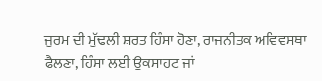ਜੁਰਮ ਦੀ ਮੁੱਢਲੀ ਸ਼ਰਤ ਹਿੰਸਾ ਹੋਣਾ, ਰਾਜਨੀਤਕ ਅਵਿਵਸਥਾ ਫੈਲਣਾ, ਹਿੰਸਾ ਲਈ ਉਕਸਾਹਟ ਜਾਂ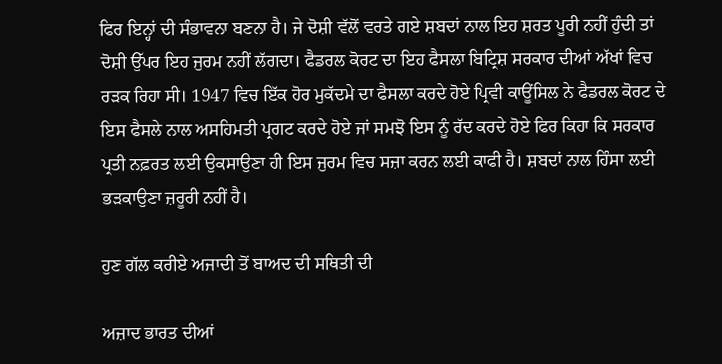ਫਿਰ ਇਨ੍ਹਾਂ ਦੀ ਸੰਭਾਵਨਾ ਬਣਨਾ ਹੈ। ਜੇ ਦੋਸ਼ੀ ਵੱਲੋਂ ਵਰਤੇ ਗਏ ਸ਼ਬਦਾਂ ਨਾਲ ਇਹ ਸ਼ਰਤ ਪੂਰੀ ਨਹੀਂ ਹੁੰਦੀ ਤਾਂ ਦੋਸ਼ੀ ਉੱਪਰ ਇਹ ਜੁਰਮ ਨਹੀਂ ਲੱਗਦਾ। ਫੈਡਰਲ ਕੋਰਟ ਦਾ ਇਹ ਫੈਸਲਾ ਬਿਟ੍ਰਿਸ਼ ਸਰਕਾਰ ਦੀਆਂ ਅੱਖਾਂ ਵਿਚ ਰੜਕ ਰਿਹਾ ਸੀ। 1947 ਵਿਚ ਇੱਕ ਹੋਰ ਮੁਕੱਦਮੇ ਦਾ ਫੈਸਲਾ ਕਰਦੇ ਹੋਏ ਪ੍ਰਿਵੀ ਕਾਊਂਸਿਲ ਨੇ ਫੈਡਰਲ ਕੋਰਟ ਦੇ ਇਸ ਫੈਸਲੇ ਨਾਲ ਅਸਹਿਮਤੀ ਪ੍ਰਗਟ ਕਰਦੇ ਹੋਏ ਜਾਂ ਸਮਝੋ ਇਸ ਨੂੰ ਰੱਦ ਕਰਦੇ ਹੋਏ ਫਿਰ ਕਿਹਾ ਕਿ ਸਰਕਾਰ ਪ੍ਰਤੀ ਨਫ਼ਰਤ ਲਈ ਉਕਸਾਉਣਾ ਹੀ ਇਸ ਜੁਰਮ ਵਿਚ ਸਜ਼ਾ ਕਰਨ ਲਈ ਕਾਫੀ ਹੈ। ਸ਼ਬਦਾਂ ਨਾਲ ਹਿੰਸਾ ਲਈ ਭੜਕਾਉਣਾ ਜ਼ਰੂਰੀ ਨਹੀਂ ਹੈ।

ਹੁਣ ਗੱਲ ਕਰੀਏ ਅਜਾਦੀ ਤੋਂ ਬਾਅਦ ਦੀ ਸਥਿਤੀ ਦੀ

ਅਜ਼ਾਦ ਭਾਰਤ ਦੀਆਂ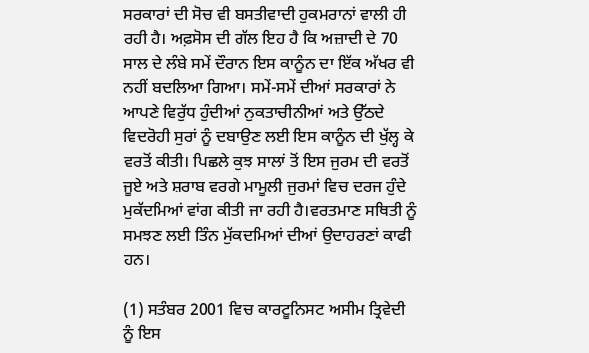ਸਰਕਾਰਾਂ ਦੀ ਸੋਚ ਵੀ ਬਸਤੀਵਾਦੀ ਹੁਕਮਰਾਨਾਂ ਵਾਲੀ ਹੀ ਰਹੀ ਹੈ। ਅਫ਼ਸੋਸ ਦੀ ਗੱਲ ਇਹ ਹੈ ਕਿ ਅਜ਼ਾਦੀ ਦੇ 70 ਸਾਲ ਦੇ ਲੰਬੇ ਸਮੇਂ ਦੌਰਾਨ ਇਸ ਕਾਨੂੰਨ ਦਾ ਇੱਕ ਅੱਖਰ ਵੀ ਨਹੀਂ ਬਦਲਿਆ ਗਿਆ। ਸਮੇਂ-ਸਮੇਂ ਦੀਆਂ ਸਰਕਾਰਾਂ ਨੇ ਆਪਣੇ ਵਿਰੁੱਧ ਹੁੰਦੀਆਂ ਨੁਕਤਾਚੀਨੀਆਂ ਅਤੇ ਉੱਠਦੇ ਵਿਦਰੋਹੀ ਸੁਰਾਂ ਨੂੰ ਦਬਾਉਣ ਲਈ ਇਸ ਕਾਨੂੰਨ ਦੀ ਖੁੱਲ੍ਹ ਕੇ ਵਰਤੋਂ ਕੀਤੀ। ਪਿਛਲੇ ਕੁਝ ਸਾਲਾਂ ਤੋਂ ਇਸ ਜੁਰਮ ਦੀ ਵਰਤੋਂ ਜੂਏ ਅਤੇ ਸ਼ਰਾਬ ਵਰਗੇ ਮਾਮੂਲੀ ਜੁਰਮਾਂ ਵਿਚ ਦਰਜ ਹੁੰਦੇ ਮੁਕੱਦਮਿਆਂ ਵਾਂਗ ਕੀਤੀ ਜਾ ਰਹੀ ਹੈ।ਵਰਤਮਾਣ ਸਥਿਤੀ ਨੂੰ ਸਮਝਣ ਲਈ ਤਿੰਨ ਮੁੱਕਦਮਿਆਂ ਦੀਆਂ ਉਦਾਹਰਣਾਂ ਕਾਫੀ ਹਨ।

(1) ਸਤੰਬਰ 2001 ਵਿਚ ਕਾਰਟੂਨਿਸਟ ਅਸੀਮ ਤ੍ਰਿਵੇਦੀ ਨੂੰ ਇਸ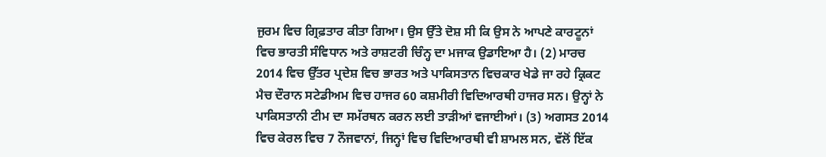ਜੁਰਮ ਵਿਚ ਗ੍ਰਿਫ਼ਤਾਰ ਕੀਤਾ ਗਿਆ। ਉਸ ਉੱਤੇ ਦੋਸ਼ ਸੀ ਕਿ ਉਸ ਨੇ ਆਪਣੇ ਕਾਰਟੂਨਾਂ ਵਿਚ ਭਾਰਤੀ ਸੰਵਿਧਾਨ ਅਤੇ ਰਾਸ਼ਟਰੀ ਚਿੰਨ੍ਹ ਦਾ ਮਜਾਕ ਉਡਾਇਆ ਹੈ। (2) ਮਾਰਚ 2014 ਵਿਚ ਉੱਤਰ ਪ੍ਰਦੇਸ਼ ਵਿਚ ਭਾਰਤ ਅਤੇ ਪਾਕਿਸਤਾਨ ਵਿਚਕਾਰ ਖੇਡੇ ਜਾ ਰਹੇ ਕ੍ਰਿਕਟ ਮੈਚ ਦੌਰਾਨ ਸਟੇਡੀਅਮ ਵਿਚ ਹਾਜਰ 60 ਕਸ਼ਮੀਰੀ ਵਿਦਿਆਰਥੀ ਹਾਜਰ ਸਨ। ਉਨ੍ਹਾਂ ਨੇ ਪਾਕਿਸਤਾਨੀ ਟੀਮ ਦਾ ਸਮੱਰਥਨ ਕਰਨ ਲਈ ਤਾੜੀਆਂ ਵਜਾਈਆਂ। (3) ਅਗਸਤ 2014 ਵਿਚ ਕੇਰਲ ਵਿਚ 7 ਨੌਜਵਾਨਾਂ, ਜਿਨ੍ਹਾਂ ਵਿਚ ਵਿਦਿਆਰਥੀ ਵੀ ਸ਼ਾਮਲ ਸਨ, ਵੱਲੋਂ ਇੱਕ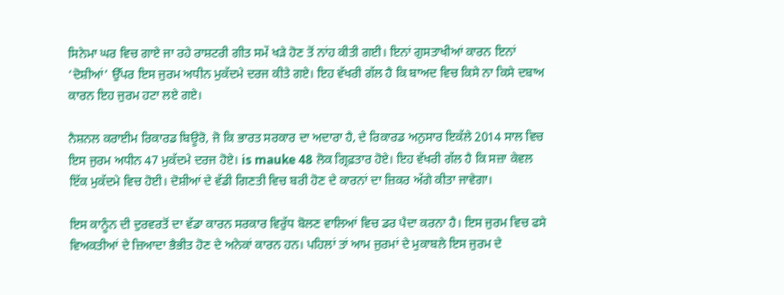ਸਿਨੇਮਾ ਘਰ ਵਿਚ ਗਾਏ ਜਾ ਰਹੇ ਰਾਸ਼ਟਰੀ ਗੀਤ ਸਮੇਂ ਖੜੇ ਹੋਣ ਤੋਂ ਨਾਂਹ ਕੀਤੀ ਗਈ। ਇਨਾਂ ਗੁਸਤਾਖੀਆਂ ਕਾਰਨ ਇਨਾਂ ‘ਦੋਸ਼ੀਆਂ’ ਉੱਪਰ ਇਸ ਜੁਰਮ ਅਧੀਨ ਮੁਕੱਦਮੇ ਦਰਜ ਕੀਤੇ ਗਏ। ਇਹ ਵੱਖਰੀ ਗੱਲ ਹੈ ਕਿ ਬਾਅਦ ਵਿਚ ਕਿਸੇ ਨਾ ਕਿਸੇ ਦਬਾਅ ਕਾਰਨ ਇਹ ਜੁਰਮ ਹਟਾ ਲਏ ਗਏ।

ਨੈਸ਼ਨਲ ਕਰਾਈਮ ਰਿਕਾਰਡ ਬਿਊਰੋ, ਜੋ ਕਿ ਭਾਰਤ ਸਰਕਾਰ ਦਾ ਅਦਾਰਾ ਹੈ, ਦੇ ਰਿਕਾਰਡ ਅਨੁਸਾਰ ਇਕੱਲੇ 2014 ਸਾਲ ਵਿਚ ਇਸ ਜੁਰਮ ਅਧੀਨ 47 ਮੁਕੱਦਮੇ ਦਰਜ ਹੋਏ। is mauke 48 ਲੋਕ ਗ੍ਰਿਫ਼ਤਾਰ ਹੋਏ। ਇਹ ਵੱਖਰੀ ਗੱਲ ਹੈ ਕਿ ਸਜ਼ਾ ਕੇਵਲ ਇੱਕ ਮੁਕੱਦਮੇ ਵਿਚ ਹੋਈ। ਦੋਸ਼ੀਆਂ ਦੇ ਵੱਡੀ ਗਿਣਤੀ ਵਿਚ ਬਰੀ ਹੋਣ ਦੇ ਕਾਰਨਾਂ ਦਾ ਜ਼ਿਕਰ ਅੱਗੇ ਕੀਤਾ ਜਾਵੇਗਾ।

ਇਸ ਕਾਨੂੰਨ ਦੀ ਦੁਰਵਰਤੋਂ ਦਾ ਵੱਡਾ ਕਾਰਨ ਸਰਕਾਰ ਵਿਰੁੱਧ ਬੋਲਣ ਵਾਲਿਆਂ ਵਿਚ ਡਰ ਪੈਦਾ ਕਰਨਾ ਹੈ। ਇਸ ਜੁਰਮ ਵਿਚ ਫਸੇ ਵਿਅਕਤੀਆਂ ਦੇ ਜ਼ਿਆਦਾ ਭੈਭੀਤ ਹੋਣ ਦੇ ਅਨੇਕਾਂ ਕਾਰਨ ਹਨ। ਪਹਿਲਾਂ ਤਾਂ ਆਮ ਜੁਰਮਾਂ ਦੇ ਮੁਕਾਬਲੇ ਇਸ ਜੁਰਮ ਦੇ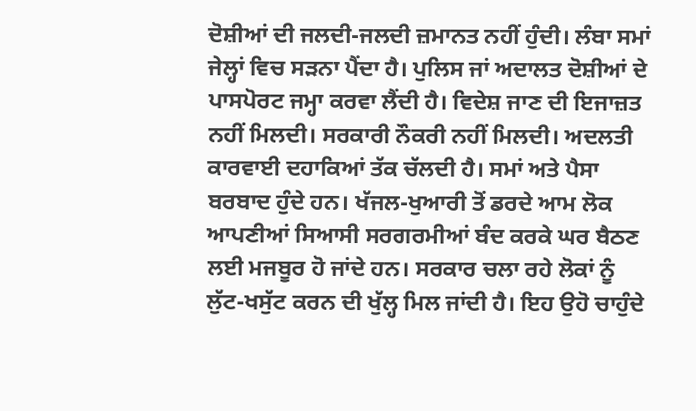ਦੋਸ਼ੀਆਂ ਦੀ ਜਲਦੀ-ਜਲਦੀ ਜ਼ਮਾਨਤ ਨਹੀਂ ਹੁੰਦੀ। ਲੰਬਾ ਸਮਾਂ ਜੇਲ੍ਹਾਂ ਵਿਚ ਸੜਨਾ ਪੈਂਦਾ ਹੈ। ਪੁਲਿਸ ਜਾਂ ਅਦਾਲਤ ਦੋਸ਼ੀਆਂ ਦੇ ਪਾਸਪੋਰਟ ਜਮ੍ਹਾ ਕਰਵਾ ਲੈਂਦੀ ਹੈ। ਵਿਦੇਸ਼ ਜਾਣ ਦੀ ਇਜਾਜ਼ਤ ਨਹੀਂ ਮਿਲਦੀ। ਸਰਕਾਰੀ ਨੌਕਰੀ ਨਹੀਂ ਮਿਲਦੀ। ਅਦਲਤੀ ਕਾਰਵਾਈ ਦਹਾਕਿਆਂ ਤੱਕ ਚੱਲਦੀ ਹੈ। ਸਮਾਂ ਅਤੇ ਪੈਸਾ ਬਰਬਾਦ ਹੁੰਦੇ ਹਨ। ਖੱਜਲ-ਖੁਆਰੀ ਤੋਂ ਡਰਦੇ ਆਮ ਲੋਕ ਆਪਣੀਆਂ ਸਿਆਸੀ ਸਰਗਰਮੀਆਂ ਬੰਦ ਕਰਕੇ ਘਰ ਬੈਠਣ ਲਈ ਮਜਬੂਰ ਹੋ ਜਾਂਦੇ ਹਨ। ਸਰਕਾਰ ਚਲਾ ਰਹੇ ਲੋਕਾਂ ਨੂੰ ਲੁੱਟ-ਖਸੁੱਟ ਕਰਨ ਦੀ ਖੁੱਲ੍ਹ ਮਿਲ ਜਾਂਦੀ ਹੈ। ਇਹ ਉਹੋ ਚਾਹੁੰਦੇ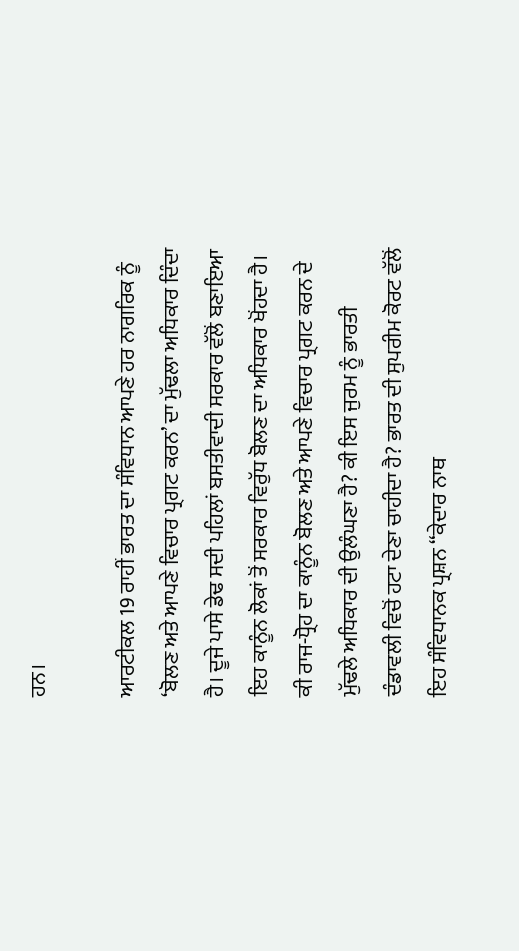ਹਨ।

ਆਰਟੀਕਲ 19 ਰਾਹੀਂ ਭਾਰਤ ਦਾ ਸੰਵਿਧਾਨ ਆਪਣੇ ਹਰ ਨਾਗਰਿਕ ਨੂੰ ‘ਬੋਲਣ ਅਤੇ ਆਪਣੇ ਵਿਚਾਰ ਪ੍ਰਗਟ ਕਰਨ’ ਦਾ ਮੁੱਢਲਾ ਅਧਿਕਾਰ ਦਿੰਦਾ ਹੈ। ਦੂਜੇ ਪਾਸੇ ਡੇਢ ਸਦੀ ਪਹਿਲਾਂ ਬਸਤੀਵਾਦੀ ਸਰਕਾਰ ਵੱਲੋਂ ਬਣਾਇਆ ਇਹ ਕਾਨੂੰਨ ਲੋਕਾਂ ਤੋਂ ਸਰਕਾਰ ਵਿਰੁੱਧ ਬੋਲਣ ਦਾ ਅਧਿਕਾਰ ਖੋਂਹਦਾ ਹੈ। ਕੀ ਰਾਜ-ਧ੍ਰੋਹ ਦਾ ਕਾਨੂੰਨ ਬੋਲਣ ਅਤੇ ਆਪਣੇ ਵਿਚਾਰ ਪ੍ਰਗਟ ਕਰਨ ਦੇ ਮੁੱਢਲੇ ਅਧਿਕਾਰ ਦੀ ਉਲੰਘਣਾ ਹੈ? ਕੀ ਇਸ ਜੁਰਮ ਨੂੰ ਭਾਰਤੀ ਦੰਡਾਵਲੀ ਵਿਚੋਂ ਹਟਾ ਦੇਣਾ ਚਾਹੀਦਾ ਹੈ? ਭਾਰਤ ਦੀ ਸੁਪਰੀਮ ਕੋਰਟ ਵੱਲੋਂ ਇਹ ਸੰਵਿਧਾਨਕ ਪ੍ਰਸ਼ਨ “ਕੇਦਾਰ ਨਾਥ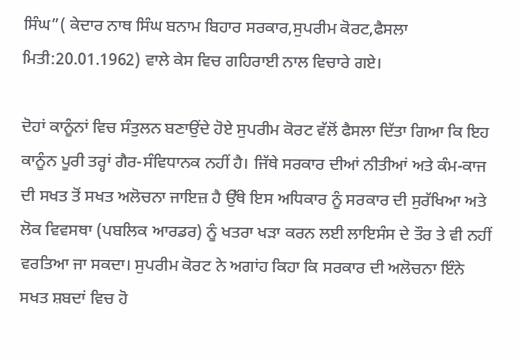ਸਿੰਘ”( ਕੇਦਾਰ ਨਾਥ ਸਿੰਘ ਬਨਾਮ ਬਿਹਾਰ ਸਰਕਾਰ,ਸੁਪਰੀਮ ਕੋਰਟ,ਫੈਸਲਾ ਮਿਤੀ:20.01.1962) ਵਾਲੇ ਕੇਸ ਵਿਚ ਗਹਿਰਾਈ ਨਾਲ ਵਿਚਾਰੇ ਗਏ।

ਦੋਹਾਂ ਕਾਨੂੰਨਾਂ ਵਿਚ ਸੰਤੁਲਨ ਬਣਾਉਂਦੇ ਹੋਏ ਸੁਪਰੀਮ ਕੋਰਟ ਵੱਲੋਂ ਫੈਸਲਾ ਦਿੱਤਾ ਗਿਆ ਕਿ ਇਹ ਕਾਨੂੰਨ ਪੂਰੀ ਤਰ੍ਹਾਂ ਗੈਰ-ਸੰਵਿਧਾਨਕ ਨਹੀਂ ਹੈ। ਜਿੱਥੇ ਸਰਕਾਰ ਦੀਆਂ ਨੀਤੀਆਂ ਅਤੇ ਕੰਮ-ਕਾਜ ਦੀ ਸਖਤ ਤੋਂ ਸਖਤ ਅਲੋਚਨਾ ਜਾਇਜ਼ ਹੈ ਉੱਥੇ ਇਸ ਅਧਿਕਾਰ ਨੂੰ ਸਰਕਾਰ ਦੀ ਸੁਰੱਖਿਆ ਅਤੇ ਲੋਕ ਵਿਵਸਥਾ (ਪਬਲਿਕ ਆਰਡਰ) ਨੂੰ ਖਤਰਾ ਖੜਾ ਕਰਨ ਲਈ ਲਾਇਸੰਸ ਦੇ ਤੌਰ ਤੇ ਵੀ ਨਹੀਂ ਵਰਤਿਆ ਜਾ ਸਕਦਾ। ਸੁਪਰੀਮ ਕੋਰਟ ਨੇ ਅਗਾਂਹ ਕਿਹਾ ਕਿ ਸਰਕਾਰ ਦੀ ਅਲੋਚਨਾ ਇੰਨੇ ਸਖਤ ਸ਼ਬਦਾਂ ਵਿਚ ਹੋ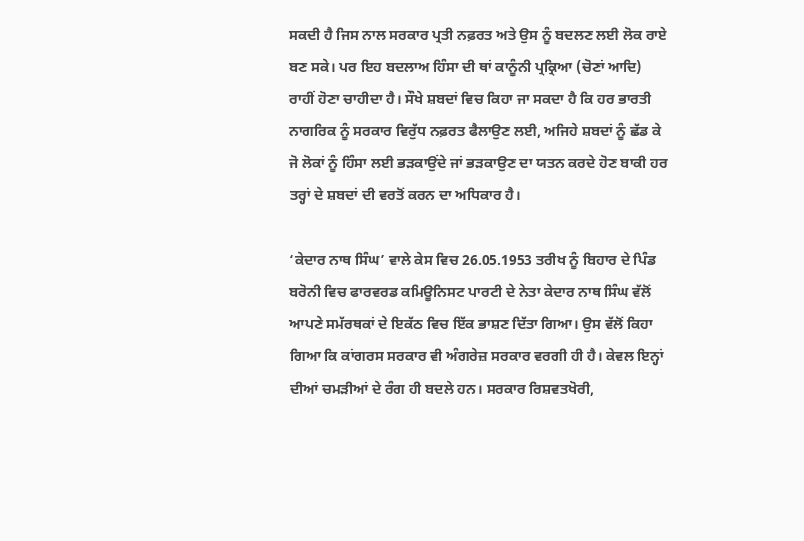ਸਕਦੀ ਹੈ ਜਿਸ ਨਾਲ ਸਰਕਾਰ ਪ੍ਰਤੀ ਨਫ਼ਰਤ ਅਤੇ ਉਸ ਨੂੰ ਬਦਲਣ ਲਈ ਲੋਕ ਰਾਏ ਬਣ ਸਕੇ। ਪਰ ਇਹ ਬਦਲਾਅ ਹਿੰਸਾ ਦੀ ਥਾਂ ਕਾਨੂੰਨੀ ਪ੍ਰਕ੍ਰਿਆ (ਚੋਣਾਂ ਆਦਿ) ਰਾਹੀਂ ਹੋਣਾ ਚਾਹੀਦਾ ਹੈ। ਸੌਖੇ ਸ਼ਬਦਾਂ ਵਿਚ ਕਿਹਾ ਜਾ ਸਕਦਾ ਹੈ ਕਿ ਹਰ ਭਾਰਤੀ ਨਾਗਰਿਕ ਨੂੰ ਸਰਕਾਰ ਵਿਰੁੱਧ ਨਫ਼ਰਤ ਫੈਲਾਉਣ ਲਈ, ਅਜਿਹੇ ਸ਼ਬਦਾਂ ਨੂੰ ਛੱਡ ਕੇ ਜੋ ਲੋਕਾਂ ਨੂੰ ਹਿੰਸਾ ਲਈ ਭੜਕਾਉਂਦੇ ਜਾਂ ਭੜਕਾਉਣ ਦਾ ਯਤਨ ਕਰਦੇ ਹੋਣ ਬਾਕੀ ਹਰ ਤਰ੍ਹਾਂ ਦੇ ਸ਼ਬਦਾਂ ਦੀ ਵਰਤੋਂ ਕਰਨ ਦਾ ਅਧਿਕਾਰ ਹੈ।

‘ਕੇਦਾਰ ਨਾਥ ਸਿੰਘ’ ਵਾਲੇ ਕੇਸ ਵਿਚ 26.05.1953 ਤਰੀਖ ਨੂੰ ਬਿਹਾਰ ਦੇ ਪਿੰਡ ਬਰੋਨੀ ਵਿਚ ਫਾਰਵਰਡ ਕਮਿਊਨਿਸਟ ਪਾਰਟੀ ਦੇ ਨੇਤਾ ਕੇਦਾਰ ਨਾਥ ਸਿੰਘ ਵੱਲੋਂ ਆਪਣੇ ਸਮੱਰਥਕਾਂ ਦੇ ਇਕੱਠ ਵਿਚ ਇੱਕ ਭਾਸ਼ਣ ਦਿੱਤਾ ਗਿਆ। ਉਸ ਵੱਲੋਂ ਕਿਹਾ ਗਿਆ ਕਿ ਕਾਂਗਰਸ ਸਰਕਾਰ ਵੀ ਅੰਗਰੇਜ਼ ਸਰਕਾਰ ਵਰਗੀ ਹੀ ਹੈ। ਕੇਵਲ ਇਨ੍ਹਾਂ ਦੀਆਂ ਚਮੜੀਆਂ ਦੇ ਰੰਗ ਹੀ ਬਦਲੇ ਹਨ। ਸਰਕਾਰ ਰਿਸ਼ਵਤਖੋਰੀ,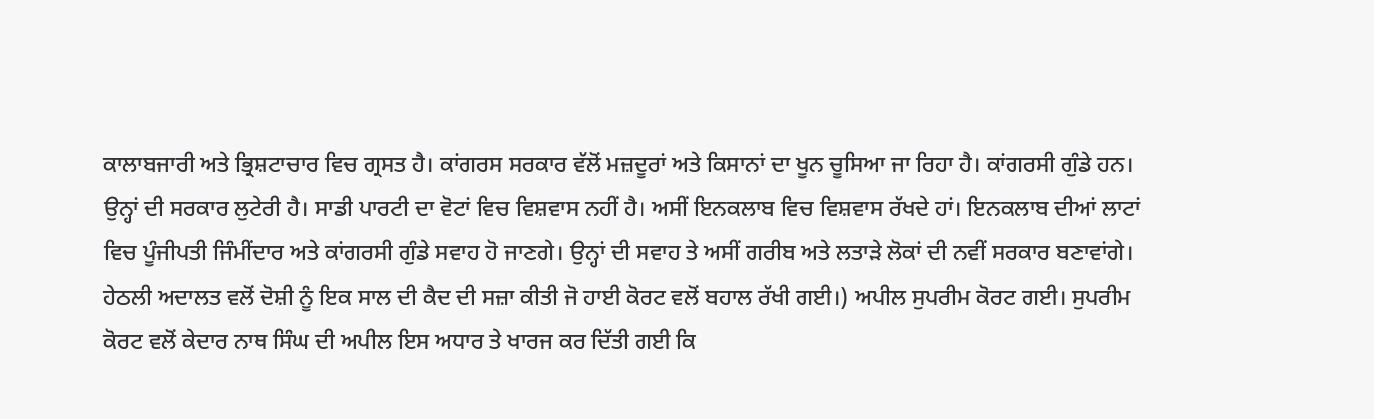ਕਾਲਾਬਜਾਰੀ ਅਤੇ ਭ੍ਰਿਸ਼ਟਾਚਾਰ ਵਿਚ ਗ੍ਰਸਤ ਹੈ। ਕਾਂਗਰਸ ਸਰਕਾਰ ਵੱਲੋਂ ਮਜ਼ਦੂਰਾਂ ਅਤੇ ਕਿਸਾਨਾਂ ਦਾ ਖੂਨ ਚੂਸਿਆ ਜਾ ਰਿਹਾ ਹੈ। ਕਾਂਗਰਸੀ ਗੁੰਡੇ ਹਨ। ਉਨ੍ਹਾਂ ਦੀ ਸਰਕਾਰ ਲੁਟੇਰੀ ਹੈ। ਸਾਡੀ ਪਾਰਟੀ ਦਾ ਵੋਟਾਂ ਵਿਚ ਵਿਸ਼ਵਾਸ ਨਹੀਂ ਹੈ। ਅਸੀਂ ਇਨਕਲਾਬ ਵਿਚ ਵਿਸ਼ਵਾਸ ਰੱਖਦੇ ਹਾਂ। ਇਨਕਲਾਬ ਦੀਆਂ ਲਾਟਾਂ ਵਿਚ ਪੂੰਜੀਪਤੀ ਜਿੰਮੀਂਦਾਰ ਅਤੇ ਕਾਂਗਰਸੀ ਗੁੰਡੇ ਸਵਾਹ ਹੋ ਜਾਣਗੇ। ਉਨ੍ਹਾਂ ਦੀ ਸਵਾਹ ਤੇ ਅਸੀਂ ਗਰੀਬ ਅਤੇ ਲਤਾੜੇ ਲੋਕਾਂ ਦੀ ਨਵੀਂ ਸਰਕਾਰ ਬਣਾਵਾਂਗੇ। ਹੇਠਲੀ ਅਦਾਲਤ ਵਲੋਂ ਦੋਸ਼ੀ ਨੂੰ ਇਕ ਸਾਲ ਦੀ ਕੈਦ ਦੀ ਸਜ਼ਾ ਕੀਤੀ ਜੋ ਹਾਈ ਕੋਰਟ ਵਲੋਂ ਬਹਾਲ ਰੱਖੀ ਗਈ।) ਅਪੀਲ ਸੁਪਰੀਮ ਕੋਰਟ ਗਈ। ਸੁਪਰੀਮ ਕੋਰਟ ਵਲੋਂ ਕੇਦਾਰ ਨਾਥ ਸਿੰਘ ਦੀ ਅਪੀਲ ਇਸ ਅਧਾਰ ਤੇ ਖਾਰਜ ਕਰ ਦਿੱਤੀ ਗਈ ਕਿ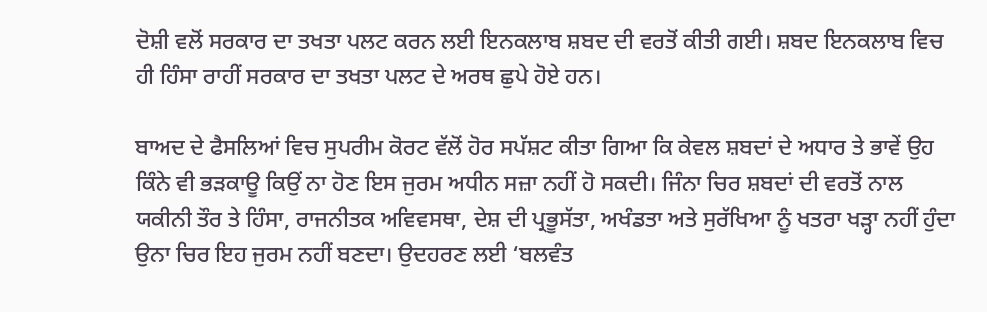ਦੋਸ਼ੀ ਵਲੋਂ ਸਰਕਾਰ ਦਾ ਤਖਤਾ ਪਲਟ ਕਰਨ ਲਈ ਇਨਕਲਾਬ ਸ਼ਬਦ ਦੀ ਵਰਤੋਂ ਕੀਤੀ ਗਈ। ਸ਼ਬਦ ਇਨਕਲਾਬ ਵਿਚ ਹੀ ਹਿੰਸਾ ਰਾਹੀਂ ਸਰਕਾਰ ਦਾ ਤਖਤਾ ਪਲਟ ਦੇ ਅਰਥ ਛੁਪੇ ਹੋਏ ਹਨ।

ਬਾਅਦ ਦੇ ਫੈਸਲਿਆਂ ਵਿਚ ਸੁਪਰੀਮ ਕੋਰਟ ਵੱਲੋਂ ਹੋਰ ਸਪੱਸ਼ਟ ਕੀਤਾ ਗਿਆ ਕਿ ਕੇਵਲ ਸ਼ਬਦਾਂ ਦੇ ਅਧਾਰ ਤੇ ਭਾਵੇਂ ਉਹ ਕਿੰਨੇ ਵੀ ਭੜਕਾਊ ਕਿਉਂ ਨਾ ਹੋਣ ਇਸ ਜੁਰਮ ਅਧੀਨ ਸਜ਼ਾ ਨਹੀਂ ਹੋ ਸਕਦੀ। ਜਿੰਨਾ ਚਿਰ ਸ਼ਬਦਾਂ ਦੀ ਵਰਤੋਂ ਨਾਲ ਯਕੀਨੀ ਤੌਰ ਤੇ ਹਿੰਸਾ, ਰਾਜਨੀਤਕ ਅਵਿਵਸਥਾ, ਦੇਸ਼ ਦੀ ਪ੍ਰਭੂਸੱਤਾ, ਅਖੰਡਤਾ ਅਤੇ ਸੁਰੱਖਿਆ ਨੂੰ ਖਤਰਾ ਖੜ੍ਹਾ ਨਹੀਂ ਹੁੰਦਾ ਉਨਾ ਚਿਰ ਇਹ ਜੁਰਮ ਨਹੀਂ ਬਣਦਾ। ਉਦਹਰਣ ਲਈ ‘ਬਲਵੰਤ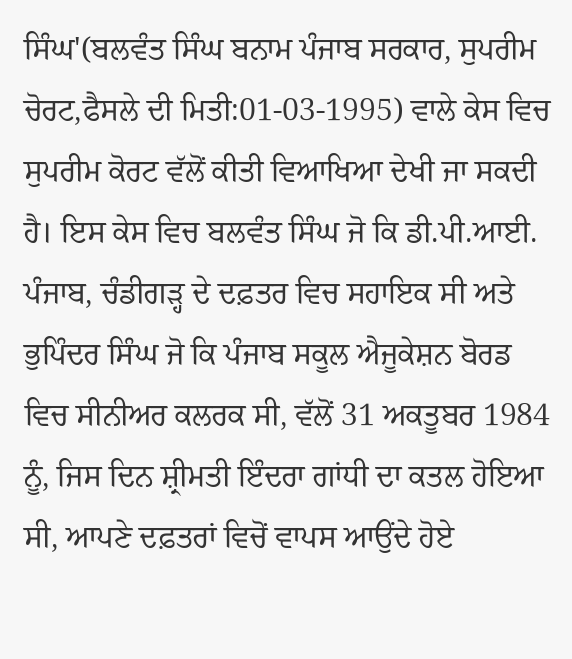ਸਿੰਘ'(ਬਲਵੰਤ ਸਿੰਘ ਬਨਾਮ ਪੰਜਾਬ ਸਰਕਾਰ, ਸੁਪਰੀਮ ਚੋਰਟ,ਫੈਸਲੇ ਦੀ ਮਿਤੀ:01-03-1995) ਵਾਲੇ ਕੇਸ ਵਿਚ ਸੁਪਰੀਮ ਕੋਰਟ ਵੱਲੋਂ ਕੀਤੀ ਵਿਆਖਿਆ ਦੇਖੀ ਜਾ ਸਕਦੀ ਹੈ। ਇਸ ਕੇਸ ਵਿਚ ਬਲਵੰਤ ਸਿੰਘ ਜੋ ਕਿ ਡੀ.ਪੀ.ਆਈ. ਪੰਜਾਬ, ਚੰਡੀਗੜ੍ਹ ਦੇ ਦਫ਼ਤਰ ਵਿਚ ਸਹਾਇਕ ਸੀ ਅਤੇ ਭੁਪਿੰਦਰ ਸਿੰਘ ਜੋ ਕਿ ਪੰਜਾਬ ਸਕੂਲ ਐਜੂਕੇਸ਼ਨ ਬੋਰਡ ਵਿਚ ਸੀਨੀਅਰ ਕਲਰਕ ਸੀ, ਵੱਲੋਂ 31 ਅਕਤੂਬਰ 1984 ਨੂੰ, ਜਿਸ ਦਿਨ ਸ਼੍ਰੀਮਤੀ ਇੰਦਰਾ ਗਾਂਧੀ ਦਾ ਕਤਲ ਹੋਇਆ ਸੀ, ਆਪਣੇ ਦਫ਼ਤਰਾਂ ਵਿਚੋਂ ਵਾਪਸ ਆਉਂਦੇ ਹੋਏ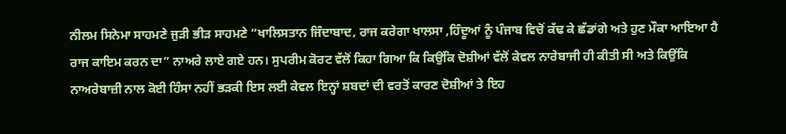ਨੀਲਮ ਸਿਨੇਮਾ ਸਾਹਮਣੇ ਜੁੜੀ ਭੀੜ ਸਾਹਮਣੇ ”ਖਾਲਿਸਤਾਨ ਜਿੰਦਾਬਾਦ, ਰਾਜ ਕਰੇਗਾ ਖਾਲਸਾ ,ਹਿੰਦੂਆਂ ਨੂੰ ਪੰਜਾਬ ਵਿਚੋਂ ਕੱਢ ਕੇ ਛੱਡਾਂਗੇ ਅਤੇ ਹੁਣ ਮੌਕਾ ਆਇਆ ਹੈ ਰਾਜ ਕਾਇਮ ਕਰਨ ਦਾ” ਨਾਅਰੇ ਲਾਏ ਗਏ ਹਨ। ਸੁਪਰੀਮ ਕੋਰਟ ਵੱਲੋਂ ਕਿਹਾ ਗਿਆ ਕਿ ਕਿਉਂਕਿ ਦੋਸ਼ੀਆਂ ਵੱਲੋਂ ਕੇਵਲ ਨਾਰੇਬਾਜੀ ਹੀ ਕੀਤੀ ਸੀ ਅਤੇ ਕਿਉਂਕਿ ਨਾਅਰੇਬਾਜ਼ੀ ਨਾਲ ਕੋਈ ਹਿੰਸਾ ਨਹੀਂ ਭੜਕੀ ਇਸ ਲਈ ਕੇਵਲ ਇਨ੍ਹਾਂ ਸ਼ਬਦਾਂ ਦੀ ਵਰਤੋਂ ਕਾਰਣ ਦੋਸ਼ੀਆਂ ਤੇ ਇਹ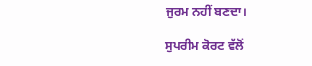ਜੁਰਮ ਨਹੀਂ ਬਣਦਾ।

ਸੁਪਰੀਮ ਕੋਰਟ ਵੱਲੋਂ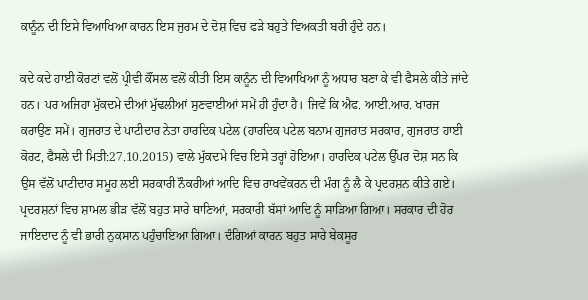ਕਾਨੂੰਨ ਦੀ ਇਸੇ ਵਿਆਖਿਆ ਕਾਰਨ ਇਸ ਜੁਰਮ ਦੇ ਦੋਸ਼ ਵਿਚ ਫੜੇ ਬਹੁਤੇ ਵਿਅਕਤੀ ਬਰੀ ਹੁੰਦੇ ਹਨ।

ਕਦੇ ਕਦੇ ਹਾਈ ਕੋਰਟਾਂ ਵਲੋਂ ਪ੍ਰੀਵੀ ਕੌਂਸਲ ਵਲੋਂ ਕੀਤੀ ਇਸ ਕਾਨੂੰਨ ਦੀ ਵਿਆਖਿਆ ਨੂੰ ਅਧਾਰ ਬਣਾ ਕੇ ਵੀ ਫੈਸਲੇ ਕੀਤੇ ਜਾਂਦੇ ਹਨ। ਪਰ ਅਜਿਹਾ ਮੁੱਕਦਮੇ ਦੀਆਂ ਮੁੱਢਲੀਆਂ ਸੁਣਵਾਈਆਂ ਸਮੇਂ ਹੀ ਹੁੰਦਾ ਹੈ। ਜਿਵੇਂ ਕਿ ਐਫ. ਆਈ.ਆਰ. ਖਾਰਜ ਕਰਾਉਣ ਸਮੇਂ। ਗੁਜਰਾਤ ਦੇ ਪਾਟੀਦਾਰ ਨੇਤਾ ਹਾਰਦਿਕ ਪਟੇਲ (ਹਾਰਦਿਕ ਪਟੇਲ ਬਨਾਮ ਗੁਜਰਾਤ ਸਰਕਾਰ, ਗੁਜਰਾਤ ਹਾਈ ਕੋਰਟ, ਫੈਸਲੇ ਦੀ ਮਿਤੀ:27.10.2015) ਵਾਲੇ ਮੁੱਕਦਮੇ ਵਿਚ ਇਸੇ ਤਰ੍ਹਾਂ ਹੋਇਆ। ਹਾਰਦਿਕ ਪਟੇਲ ਉੱਪਰ ਦੋਸ਼ ਸਨ ਕਿ ਉਸ ਵੱਲੋਂ ਪਾਟੀਦਾਰ ਸਮੂਹ ਲਈ ਸਰਕਾਰੀ ਨੌਕਰੀਆਂ ਆਦਿ ਵਿਚ ਰਾਖਵੇਂਕਰਨ ਦੀ ਮੰਗ ਨੂੰ ਲੈ ਕੇ ਪ੍ਰਦਰਸ਼ਨ ਕੀਤੇ ਗਏ। ਪ੍ਰਦਰਸ਼ਨਾਂ ਵਿਚ ਸ਼ਾਮਲ ਭੀੜ ਵੱਲੋਂ ਬਹੁਤ ਸਾਰੇ ਥਾਣਿਆਂ, ਸਰਕਾਰੀ ਬੱਸਾਂ ਆਦਿ ਨੂੰ ਸਾੜਿਆ ਗਿਆ। ਸਰਕਾਰ ਦੀ ਹੋਰ ਜਾਇਦਾਦ ਨੂੰ ਵੀ ਭਾਰੀ ਨੁਕਸਾਨ ਪਹੁੰਚਾਇਆ ਗਿਆ। ਦੰਗਿਆਂ ਕਾਰਨ ਬਹੁਤ ਸਾਰੇ ਬੇਕਸੂਰ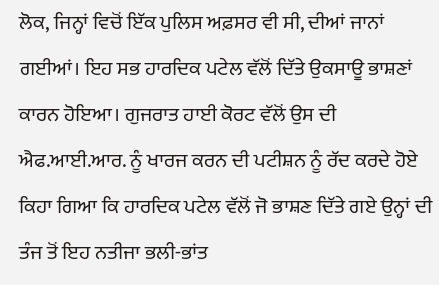ਲੋਕ, ਜਿਨ੍ਹਾਂ ਵਿਚੋਂ ਇੱਕ ਪੁਲਿਸ ਅਫ਼ਸਰ ਵੀ ਸੀ, ਦੀਆਂ ਜਾਨਾਂ ਗਈਆਂ। ਇਹ ਸਭ ਹਾਰਦਿਕ ਪਟੇਲ ਵੱਲੋਂ ਦਿੱਤੇ ਉਕਸਾਊ ਭਾਸ਼ਣਾਂ ਕਾਰਨ ਹੋਇਆ। ਗੁਜਰਾਤ ਹਾਈ ਕੋਰਟ ਵੱਲੋਂ ਉਸ ਦੀ ਐਫ.ਆਈ.ਆਰ. ਨੂੰ ਖਾਰਜ ਕਰਨ ਦੀ ਪਟੀਸ਼ਨ ਨੂੰ ਰੱਦ ਕਰਦੇ ਹੋਏ ਕਿਹਾ ਗਿਆ ਕਿ ਹਾਰਦਿਕ ਪਟੇਲ ਵੱਲੋਂ ਜੋ ਭਾਸ਼ਣ ਦਿੱਤੇ ਗਏ ਉਨ੍ਹਾਂ ਦੀ ਤੰਜ ਤੋਂ ਇਹ ਨਤੀਜਾ ਭਲੀ-ਭਾਂਤ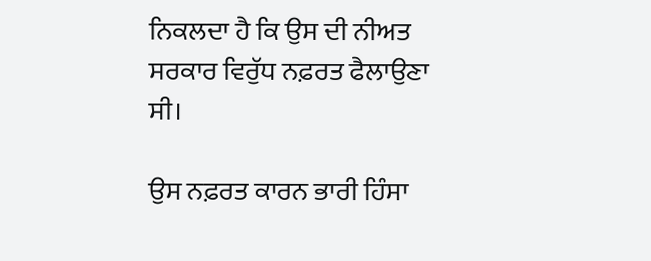ਨਿਕਲਦਾ ਹੈ ਕਿ ਉਸ ਦੀ ਨੀਅਤ ਸਰਕਾਰ ਵਿਰੁੱਧ ਨਫ਼ਰਤ ਫੈਲਾਉਣਾ ਸੀ।

ਉਸ ਨਫ਼ਰਤ ਕਾਰਨ ਭਾਰੀ ਹਿੰਸਾ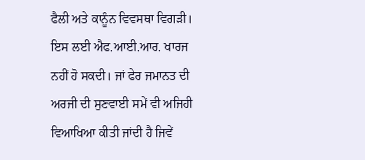ਫੈਲੀ ਅਤੇ ਕਾਨੂੰਨ ਵਿਵਸਥਾ ਵਿਗੜੀ। ਇਸ ਲਈ ਐਫ.ਆਈ.ਆਰ. ਖਾਰਜ ਨਹੀਂ ਹੋ ਸਕਦੀ। ਜਾਂ ਫੇਰ ਜਮਾਨਤ ਦੀ ਅਰਜੀ ਦੀ ਸੁਣਵਾਈ ਸਮੇਂ ਵੀ ਅਜਿਹੀ ਵਿਆਖਿਆ ਕੀਤੀ ਜਾਂਦੀ ਹੈ ਜਿਵੇਂ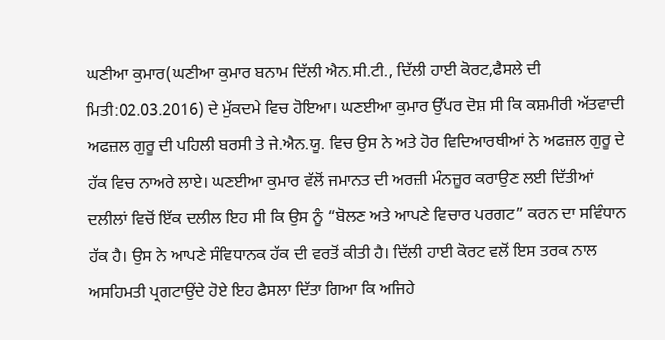ਘਣੀਆ ਕੁਮਾਰ(ਘਣੀਆ ਕੁਮਾਰ ਬਨਾਮ ਦਿੱਲੀ ਐਨ.ਸੀ.ਟੀ., ਦਿੱਲੀ ਹਾਈ ਕੋਰਟ,ਫੈਸਲੇ ਦੀ ਮਿਤੀ:02.03.2016) ਦੇ ਮੁੱਕਦਮੇ ਵਿਚ ਹੋਇਆ। ਘਣਈਆ ਕੁਮਾਰ ਉੱਪਰ ਦੋਸ਼ ਸੀ ਕਿ ਕਸ਼ਮੀਰੀ ਅੱਤਵਾਦੀ ਅਫਜ਼ਲ ਗੁਰੂ ਦੀ ਪਹਿਲੀ ਬਰਸੀ ਤੇ ਜੇ.ਐਨ.ਯੂ. ਵਿਚ ਉਸ ਨੇ ਅਤੇ ਹੋਰ ਵਿਦਿਆਰਥੀਆਂ ਨੇ ਅਫਜ਼ਲ ਗੁਰੂ ਦੇ ਹੱਕ ਵਿਚ ਨਾਅਰੇ ਲਾਏ। ਘਣਈਆ ਕੁਮਾਰ ਵੱਲੋਂ ਜਮਾਨਤ ਦੀ ਅਰਜ਼ੀ ਮੰਨਜ਼ੂਰ ਕਰਾਉਣ ਲਈ ਦਿੱਤੀਆਂ ਦਲੀਲਾਂ ਵਿਚੋਂ ਇੱਕ ਦਲੀਲ ਇਹ ਸੀ ਕਿ ਉਸ ਨੂੰ “ਬੋਲਣ ਅਤੇ ਆਪਣੇ ਵਿਚਾਰ ਪਰਗਟ” ਕਰਨ ਦਾ ਸਵਿੰਧਾਨ ਹੱਕ ਹੈ। ਉਸ ਨੇ ਆਪਣੇ ਸੰਵਿਧਾਨਕ ਹੱਕ ਦੀ ਵਰਤੋਂ ਕੀਤੀ ਹੈ। ਦਿੱਲੀ ਹਾਈ ਕੋਰਟ ਵਲੋਂ ਇਸ ਤਰਕ ਨਾਲ ਅਸਹਿਮਤੀ ਪ੍ਰਗਟਾਉਂਦੇ ਹੋਏ ਇਹ ਫੈਸਲਾ ਦਿੱਤਾ ਗਿਆ ਕਿ ਅਜਿਹੇ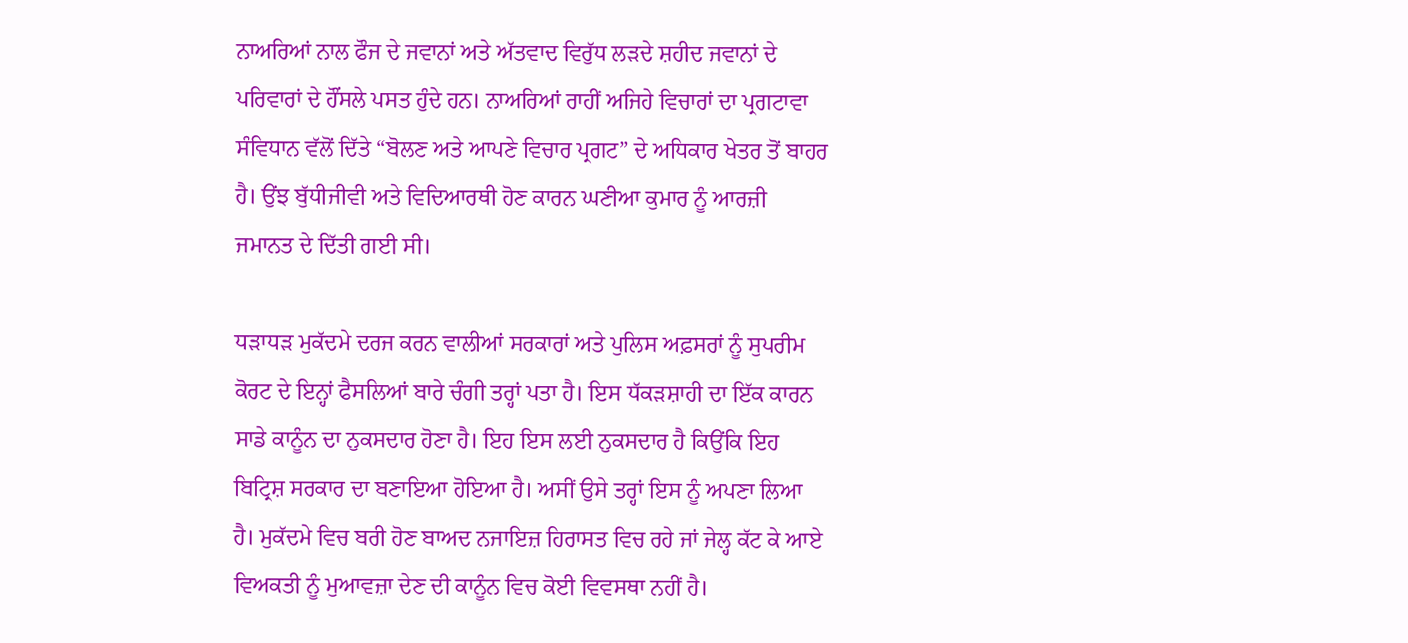ਨਾਅਰਿਆਂ ਨਾਲ ਫੌਜ ਦੇ ਜਵਾਨਾਂ ਅਤੇ ਅੱਤਵਾਦ ਵਿਰੁੱਧ ਲੜਦੇ ਸ਼ਹੀਦ ਜਵਾਨਾਂ ਦੇ ਪਰਿਵਾਰਾਂ ਦੇ ਹੌਂਸਲੇ ਪਸਤ ਹੁੰਦੇ ਹਨ। ਨਾਅਰਿਆਂ ਰਾਹੀਂ ਅਜਿਹੇ ਵਿਚਾਰਾਂ ਦਾ ਪ੍ਰਗਟਾਵਾ ਸੰਵਿਧਾਨ ਵੱਲੋਂ ਦਿੱਤੇ “ਬੋਲਣ ਅਤੇ ਆਪਣੇ ਵਿਚਾਰ ਪ੍ਰਗਟ” ਦੇ ਅਧਿਕਾਰ ਖੇਤਰ ਤੋਂ ਬਾਹਰ ਹੈ। ਉਂਝ ਬੁੱਧੀਜੀਵੀ ਅਤੇ ਵਿਦਿਆਰਥੀ ਹੋਣ ਕਾਰਨ ਘਣੀਆ ਕੁਮਾਰ ਨੂੰ ਆਰਜ਼ੀ ਜਮਾਨਤ ਦੇ ਦਿੱਤੀ ਗਈ ਸੀ।

ਧੜਾਧੜ ਮੁਕੱਦਮੇ ਦਰਜ ਕਰਨ ਵਾਲੀਆਂ ਸਰਕਾਰਾਂ ਅਤੇ ਪੁਲਿਸ ਅਫ਼ਸਰਾਂ ਨੂੰ ਸੁਪਰੀਮ ਕੋਰਟ ਦੇ ਇਨ੍ਹਾਂ ਫੈਸਲਿਆਂ ਬਾਰੇ ਚੰਗੀ ਤਰ੍ਹਾਂ ਪਤਾ ਹੈ। ਇਸ ਧੱਕੜਸ਼ਾਹੀ ਦਾ ਇੱਕ ਕਾਰਨ ਸਾਡੇ ਕਾਨੂੰਨ ਦਾ ਨੁਕਸਦਾਰ ਹੋਣਾ ਹੈ। ਇਹ ਇਸ ਲਈ ਨੁਕਸਦਾਰ ਹੈ ਕਿਉਂਕਿ ਇਹ ਬਿਟ੍ਰਿਸ਼ ਸਰਕਾਰ ਦਾ ਬਣਾਇਆ ਹੋਇਆ ਹੈ। ਅਸੀਂ ਉਸੇ ਤਰ੍ਹਾਂ ਇਸ ਨੂੰ ਅਪਣਾ ਲਿਆ ਹੈ। ਮੁਕੱਦਮੇ ਵਿਚ ਬਰੀ ਹੋਣ ਬਾਅਦ ਨਜਾਇਜ਼ ਹਿਰਾਸਤ ਵਿਚ ਰਹੇ ਜਾਂ ਜੇਲ੍ਹ ਕੱਟ ਕੇ ਆਏ ਵਿਅਕਤੀ ਨੂੰ ਮੁਆਵਜ਼ਾ ਦੇਣ ਦੀ ਕਾਨੂੰਨ ਵਿਚ ਕੋਈ ਵਿਵਸਥਾ ਨਹੀਂ ਹੈ।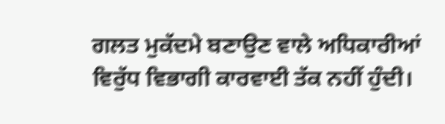ਗਲਤ ਮੁਕੱਦਮੇ ਬਣਾਉਣ ਵਾਲੇ ਅਧਿਕਾਰੀਆਂ ਵਿਰੁੱਧ ਵਿਭਾਗੀ ਕਾਰਵਾਈ ਤੱਕ ਨਹੀਂ ਹੁੰਦੀ।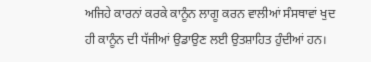ਅਜਿਹੇ ਕਾਰਨਾਂ ਕਰਕੇ ਕਾਨੂੰਨ ਲਾਗੂ ਕਰਨ ਵਾਲੀਆਂ ਸੰਸਥਾਵਾਂ ਖੁਦ ਹੀ ਕਾਨੂੰਨ ਦੀ ਧੱਜੀਆਂ ਉਡਾਉਣ ਲਈ ਉਤਸ਼ਾਹਿਤ ਹੁੰਦੀਆਂ ਹਨ।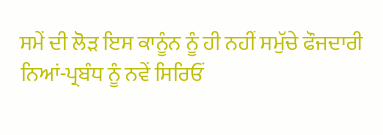ਸਮੇਂ ਦੀ ਲੋੜ ਇਸ ਕਾਨੂੰਨ ਨੂੰ ਹੀ ਨਹੀਂ ਸਮੁੱਚੇ ਫੌਜਦਾਰੀ ਨਿਆਂ-ਪ੍ਰਬੰਧ ਨੂੰ ਨਵੇਂ ਸਿਰਿਓਂ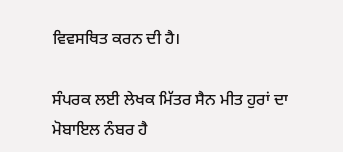ਵਿਵਸਥਿਤ ਕਰਨ ਦੀ ਹੈ।

ਸੰਪਰਕ ਲਈ ਲੇਖਕ ਮਿੱਤਰ ਸੈਨ ਮੀਤ ਹੁਰਾਂ ਦਾ ਮੋਬਾਇਲ ਨੰਬਰ ਹੈ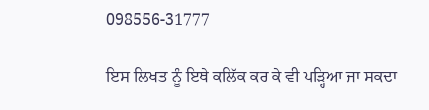098556-31777

ਇਸ ਲਿਖਤ ਨੂੰ ਇਥੇ ਕਲਿੱਕ ਕਰ ਕੇ ਵੀ ਪੜ੍ਹਿਆ ਜਾ ਸਕਦਾ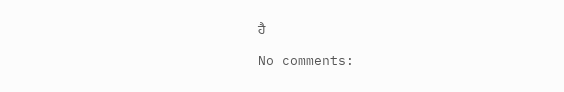ਹੈ

No comments: